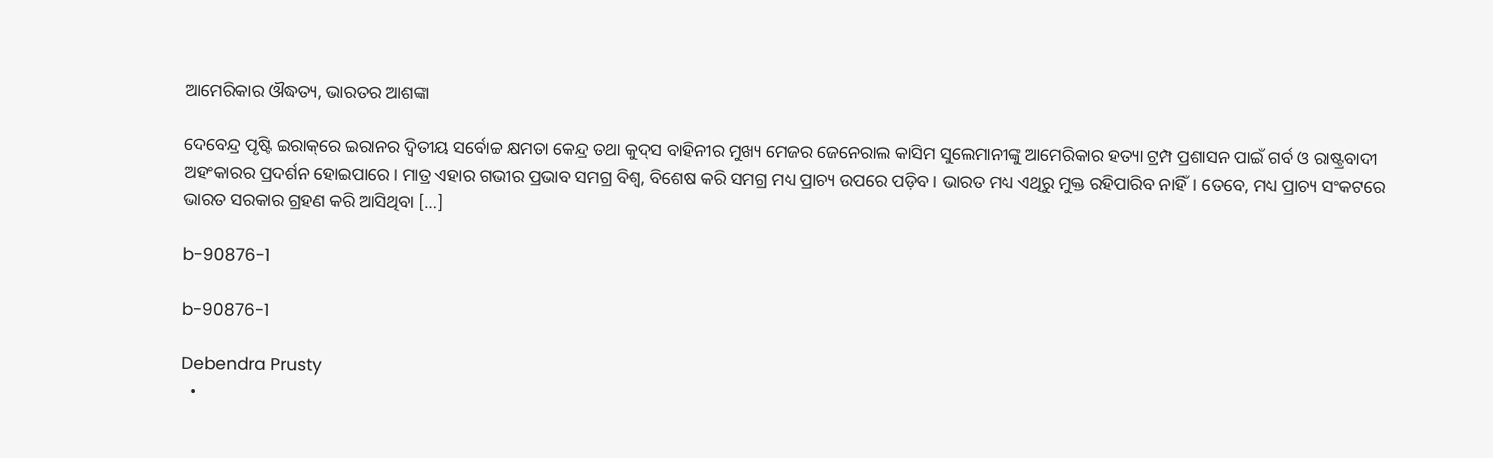ଆମେରିକାର ଔଦ୍ଧତ୍ୟ, ଭାରତର ଆଶଙ୍କା

ଦେବେନ୍ଦ୍ର ପୃଷ୍ଟି ଇରାକ୍‌ରେ ଇରାନର ଦ୍ୱିତୀୟ ସର୍ବୋଚ୍ଚ କ୍ଷମତା କେନ୍ଦ୍ର ତଥା କୁଦ୍‌ସ ବାହିନୀର ମୁଖ୍ୟ ମେଜର ଜେନେରାଲ କାସିମ ସୁଲେମାନୀଙ୍କୁ ଆମେରିକାର ହତ୍ୟା ଟ୍ରମ୍ପ ପ୍ରଶାସନ ପାଇଁ ଗର୍ବ ଓ ରାଷ୍ଟ୍ରବାଦୀ ଅହଂକାରର ପ୍ରଦର୍ଶନ ହୋଇପାରେ। ମାତ୍ର ଏହାର ଗଭୀର ପ୍ରଭାବ ସମଗ୍ର ବିଶ୍ୱ, ବିଶେଷ କରି ସମଗ୍ର ମଧ୍ୟ ପ୍ରାଚ୍ୟ ଉପରେ ପଡ଼ିବ। ଭାରତ ମଧ୍ୟ ଏଥିରୁ ମୁକ୍ତ ରହିପାରିବ ନାହିଁ। ତେବେ, ମଧ୍ୟ ପ୍ରାଚ୍ୟ ସଂକଟରେ ଭାରତ ସରକାର ଗ୍ରହଣ କରି ଆସିଥିବା […]

b-90876-1

b-90876-1

Debendra Prusty
  •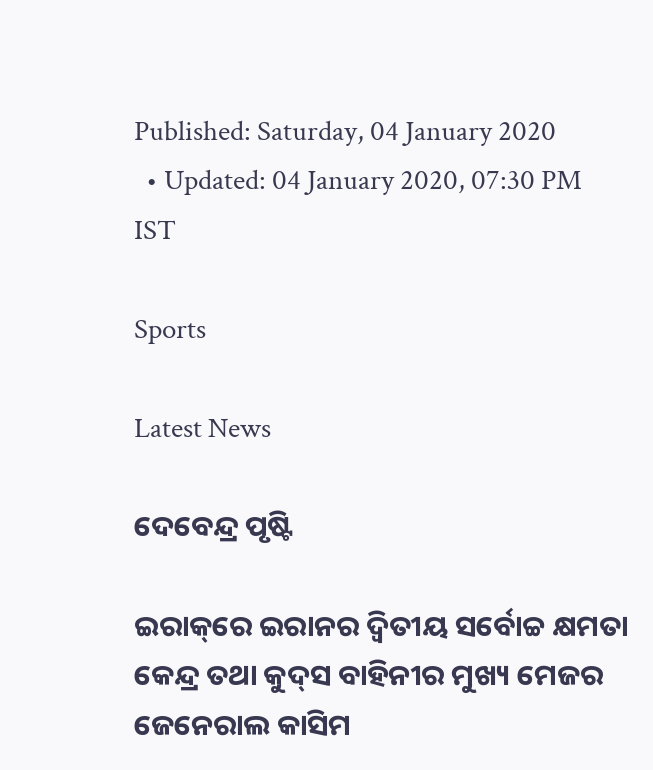Published: Saturday, 04 January 2020
  • Updated: 04 January 2020, 07:30 PM IST

Sports

Latest News

ଦେବେନ୍ଦ୍ର ପୃଷ୍ଟି

ଇରାକ୍‌ରେ ଇରାନର ଦ୍ୱିତୀୟ ସର୍ବୋଚ୍ଚ କ୍ଷମତା କେନ୍ଦ୍ର ତଥା କୁଦ୍‌ସ ବାହିନୀର ମୁଖ୍ୟ ମେଜର ଜେନେରାଲ କାସିମ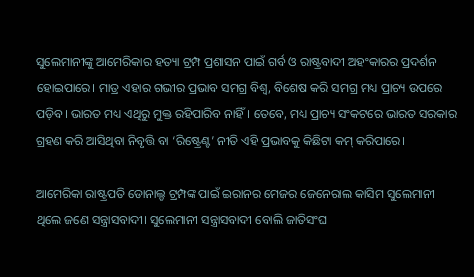ସୁଲେମାନୀଙ୍କୁ ଆମେରିକାର ହତ୍ୟା ଟ୍ରମ୍ପ ପ୍ରଶାସନ ପାଇଁ ଗର୍ବ ଓ ରାଷ୍ଟ୍ରବାଦୀ ଅହଂକାରର ପ୍ରଦର୍ଶନ ହୋଇପାରେ। ମାତ୍ର ଏହାର ଗଭୀର ପ୍ରଭାବ ସମଗ୍ର ବିଶ୍ୱ, ବିଶେଷ କରି ସମଗ୍ର ମଧ୍ୟ ପ୍ରାଚ୍ୟ ଉପରେ ପଡ଼ିବ। ଭାରତ ମଧ୍ୟ ଏଥିରୁ ମୁକ୍ତ ରହିପାରିବ ନାହିଁ। ତେବେ, ମଧ୍ୟ ପ୍ରାଚ୍ୟ ସଂକଟରେ ଭାରତ ସରକାର ଗ୍ରହଣ କରି ଆସିଥିବା ନିବୃତ୍ତି ବା ‘ରିଷ୍ଟ୍ରେଣ୍ଟ’ ନୀତି ଏହି ପ୍ରଭାବକୁ କିଛିଟା କମ୍‌ କରିପାରେ।

ଆମେରିକା ରାଷ୍ଟ୍ରପତି ଡୋନାଲ୍ଡ ଟ୍ରମ୍ପଙ୍କ ପାଇଁ ଇରାନର ମେଜର ଜେନେରାଲ କାସିମ ସୁଲେମାନୀ ଥିଲେ ଜଣେ ସନ୍ତ୍ରାସବାଦୀ। ସୁଲେମାନୀ ସନ୍ତ୍ରାସବାଦୀ ବୋଲି ଜାତିସଂଘ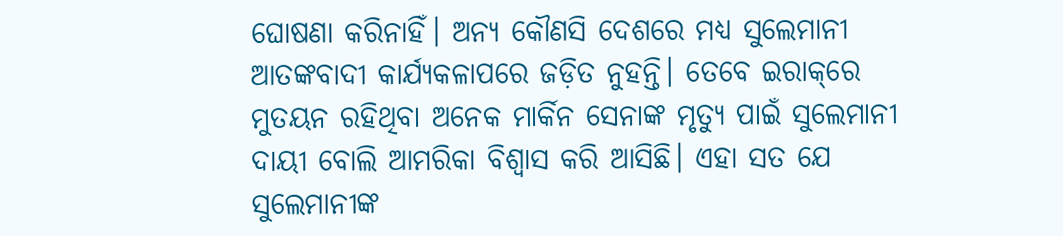ଘୋଷଣା କରିନାହିଁ। ଅନ୍ୟ କୌଣସି ଦେଶରେ ମଧ୍ୟ ସୁଲେମାନୀ ଆତଙ୍କବାଦୀ କାର୍ଯ୍ୟକଳାପରେ ଜଡ଼ିତ ନୁହନ୍ତି। ତେବେ ଇରାକ୍‌ରେ ମୁତୟନ ରହିଥିବା ଅନେକ ମାର୍କିନ ସେନାଙ୍କ ମୃତ୍ୟୁ ପାଇଁ ସୁଲେମାନୀ ଦାୟୀ ବୋଲି ଆମରିକା ବିଶ୍ୱାସ କରି ଆସିଛି। ଏହା ସତ ଯେ ସୁଲେମାନୀଙ୍କ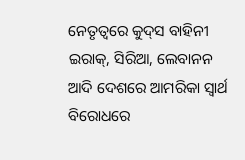ନେତୃତ୍ୱରେ କୁଦ୍‌ସ ବାହିନୀ ଇରାକ୍‌, ସିରିଆ, ଲେବାନନ ଆଦି ଦେଶରେ ଆମରିକା ସ୍ୱାର୍ଥ ବିରୋଧରେ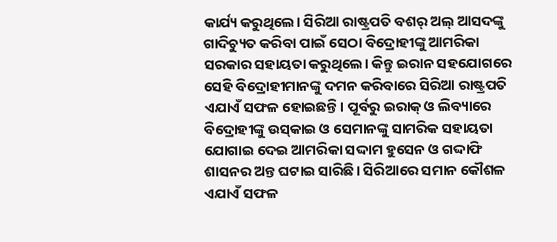କାର୍ଯ୍ୟ କରୁଥିଲେ। ସିରିଆ ରାଷ୍ଟ୍ରପତି ବଶର୍‌ ଅଲ୍‌ ଆସଦଙ୍କୁ ଗାଦିଚ୍ୟୁତ କରିବା ପାଇଁ ସେଠା ବିଦ୍ରୋହୀଙ୍କୁ ଆମରିକା ସରକାର ସହାୟତା କରୁଥିଲେ। କିନ୍ତୁ ଇରାନ ସହଯୋଗରେ ସେହି ବିଦ୍ରୋହୀମାନଙ୍କୁ ଦମନ କରିବାରେ ସିରିଆ ରାଷ୍ଟ୍ରପତି ଏଯାଏଁ ସଫଳ ହୋଇଛନ୍ତି। ପୂର୍ବରୁ ଇରାକ୍‌ ଓ ଲିବ୍ୟାରେ ବିଦ୍ରୋହୀଙ୍କୁ ଉସ୍‌କାଇ ଓ ସେମାନଙ୍କୁ ସାମରିକ ସହାୟତା ଯୋଗାଇ ଦେଇ ଆମରିକା ସଦ୍ଦାମ ହୁସେନ ଓ ଗଦ୍ଦାଫି ଶାସନର ଅନ୍ତ ଘଟାଇ ସାରିଛି। ସିରିଆରେ ସମାନ କୌଶଳ ଏଯାଏଁ ସଫଳ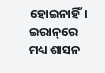ହୋଇନାହିଁ। ଇରାନ୍‌ରେ ମଧ୍ୟ ଶାସନ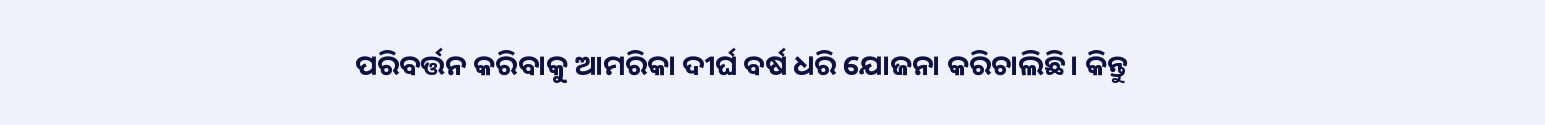ପରିବର୍ତ୍ତନ କରିବାକୁ ଆମରିକା ଦୀର୍ଘ ବର୍ଷ ଧରି ଯୋଜନା କରିଚାଲିଛି। କିନ୍ତୁ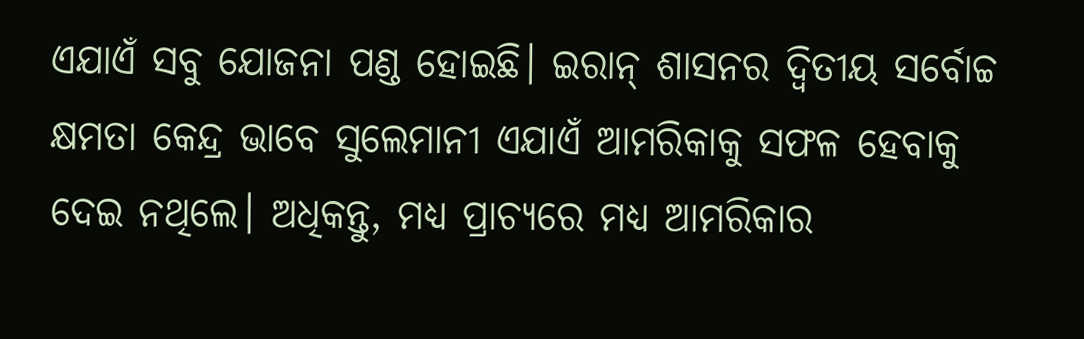ଏଯାଏଁ ସବୁ ଯୋଜନା ପଣ୍ଡ ହୋଇଛି। ଇରାନ୍‌ ଶାସନର ଦ୍ୱିତୀୟ ସର୍ବୋଚ୍ଚ କ୍ଷମତା କେନ୍ଦ୍ର ଭାବେ ସୁଲେମାନୀ ଏଯାଏଁ ଆମରିକାକୁ ସଫଳ ହେବାକୁ ଦେଇ ନଥିଲେ। ଅଧିକନ୍ତୁ, ମଧ୍ୟ ପ୍ରାଚ୍ୟରେ ମଧ୍ୟ ଆମରିକାର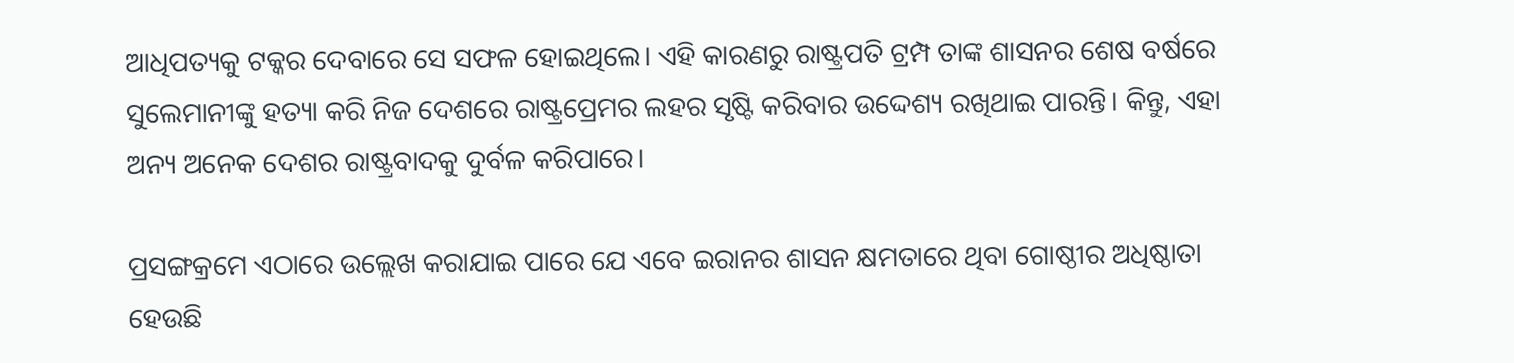ଆଧିପତ୍ୟକୁ ଟକ୍କର ଦେବାରେ ସେ ସଫଳ ହୋଇଥିଲେ। ଏହି କାରଣରୁ ରାଷ୍ଟ୍ରପତି ଟ୍ରମ୍ପ ତାଙ୍କ ଶାସନର ଶେଷ ବର୍ଷରେ ସୁଲେମାନୀଙ୍କୁ ହତ୍ୟା କରି ନିଜ ଦେଶରେ ରାଷ୍ଟ୍ରପ୍ରେମର ଲହର ସୃଷ୍ଟି କରିବାର ଉଦ୍ଦେଶ୍ୟ ରଖିଥାଇ ପାରନ୍ତି। କିନ୍ତୁ, ଏହା ଅନ୍ୟ ଅନେକ ଦେଶର ରାଷ୍ଟ୍ରବାଦକୁ ଦୁର୍ବଳ କରିପାରେ।

ପ୍ରସଙ୍ଗକ୍ରମେ ଏଠାରେ ଉଲ୍ଲେଖ କରାଯାଇ ପାରେ ଯେ ଏବେ ଇରାନର ଶାସନ କ୍ଷମତାରେ ଥିବା ଗୋଷ୍ଠୀର ଅଧିଷ୍ଠାତା ହେଉଛି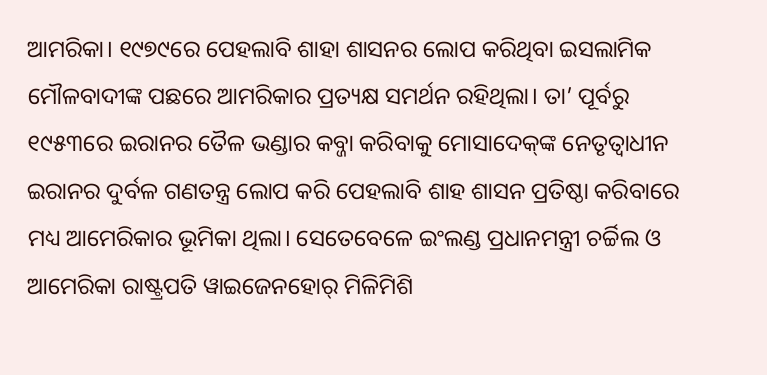ଆମରିକା। ୧୯୭୯ରେ ପେହଲାବି ଶାହା ଶାସନର ଲୋପ କରିଥିବା ଇସଲାମିକ ମୌଳବାଦୀଙ୍କ ପଛରେ ଆମରିକାର ପ୍ରତ୍ୟକ୍ଷ ସମର୍ଥନ ରହିଥିଲା। ତା’ ପୂର୍ବରୁ ୧୯୫୩ରେ ଇରାନର ତୈଳ ଭଣ୍ଡାର କବ୍ଜା କରିବାକୁ ମୋସାଦେକ୍‌ଙ୍କ ନେତୃତ୍ୱାଧୀନ ଇରାନର ଦୁର୍ବଳ ଗଣତନ୍ତ୍ର ଲୋପ କରି ପେହଲାବି ଶାହ ଶାସନ ପ୍ରତିଷ୍ଠା କରିବାରେ ମଧ୍ୟ ଆମେରିକାର ଭୂମିକା ଥିଲା। ସେତେବେଳେ ଇଂଲଣ୍ଡ ପ୍ରଧାନମନ୍ତ୍ରୀ ଚର୍ଚ୍ଚିଲ ଓ ଆମେରିକା ରାଷ୍ଟ୍ରପତି ୱାଇଜେନହୋର୍‌ ମିଳିମିଶି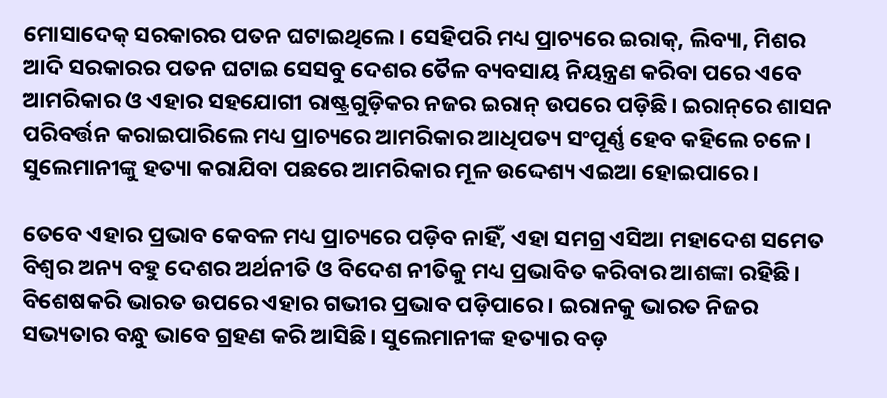ମୋସାଦେକ୍‌ ସରକାରର ପତନ ଘଟାଇଥିଲେ। ସେହିପରି ମଧ୍ୟ ପ୍ରାଚ୍ୟରେ ଇରାକ୍‌, ଲିବ୍ୟା, ମିଶର ଆଦି ସରକାରର ପତନ ଘଟାଇ ସେସବୁ ଦେଶର ତୈଳ ବ୍ୟବସାୟ ନିୟନ୍ତ୍ରଣ କରିବା ପରେ ଏବେ ଆମରିକାର ଓ ଏହାର ସହଯୋଗୀ ରାଷ୍ଟ୍ରଗୁଡ଼ିକର ନଜର ଇରାନ୍‌ ଉପରେ ପଡ଼ିଛି। ଇରାନ୍‌ରେ ଶାସନ ପରିବର୍ତ୍ତନ କରାଇପାରିଲେ ମଧ୍ୟ ପ୍ରାଚ୍ୟରେ ଆମରିକାର ଆଧିପତ୍ୟ ସଂପୂର୍ଣ୍ଣ ହେବ କହିଲେ ଚଳେ। ସୁଲେମାନୀଙ୍କୁ ହତ୍ୟା କରାଯିବା ପଛରେ ଆମରିକାର ମୂଳ ଉଦ୍ଦେଶ୍ୟ ଏଇଆ ହୋଇପାରେ।

ତେବେ ଏହାର ପ୍ରଭାବ କେବଳ ମଧ୍ୟ ପ୍ରାଚ୍ୟରେ ପଡ଼ିବ ନାହିଁ, ଏହା ସମଗ୍ର ଏସିଆ ମହାଦେଶ ସମେତ ବିଶ୍ୱର ଅନ୍ୟ ବହୁ ଦେଶର ଅର୍ଥନୀତି ଓ ବିଦେଶ ନୀତିକୁ ମଧ୍ୟ ପ୍ରଭାବିତ କରିବାର ଆଶଙ୍କା ରହିଛି। ବିଶେଷକରି ଭାରତ ଉପରେ ଏହାର ଗଭୀର ପ୍ରଭାବ ପଡ଼ିପାରେ। ଇରାନକୁ ଭାରତ ନିଜର ସଭ୍ୟତାର ବନ୍ଧୁ ଭାବେ ଗ୍ରହଣ କରି ଆସିଛି। ସୁଲେମାନୀଙ୍କ ହତ୍ୟାର ବଡ଼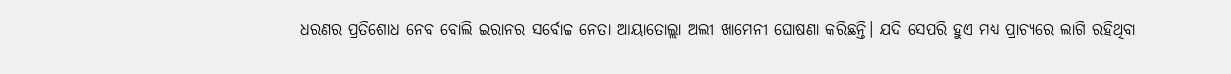ଧରଣର ପ୍ରତିଶୋଧ ନେବ ବୋଲି ଇରାନର ସର୍ବୋଚ୍ଚ ନେତା ଆୟାତୋଲ୍ଲା ଅଲୀ ଖାମେନୀ ଘୋଷଣା କରିଛନ୍ତି। ଯଦି ସେପରି ହୁଏ ମଧ୍ୟ ପ୍ରାଚ୍ୟରେ ଲାଗି ରହିଥିବା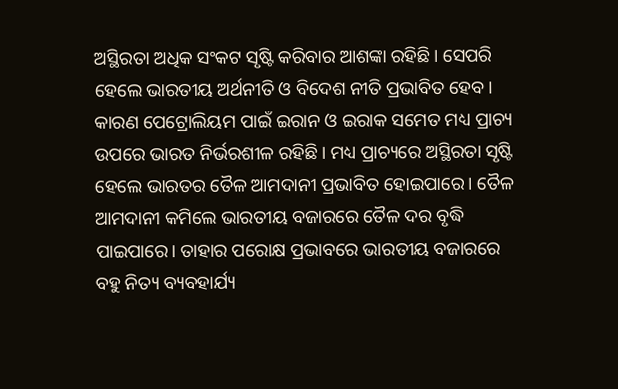ଅସ୍ଥିରତା ଅଧିକ ସଂକଟ ସୃଷ୍ଟି କରିବାର ଆଶଙ୍କା ରହିଛି। ସେପରି ହେଲେ ଭାରତୀୟ ଅର୍ଥନୀତି ଓ ବିଦେଶ ନୀତି ପ୍ରଭାବିତ ହେବ। କାରଣ ପେଟ୍ରୋଲିୟମ ପାଇଁ ଇରାନ ଓ ଇରାକ ସମେତ ମଧ୍ୟ ପ୍ରାଚ୍ୟ ଉପରେ ଭାରତ ନିର୍ଭରଶୀଳ ରହିଛି। ମଧ୍ୟ ପ୍ରାଚ୍ୟରେ ଅସ୍ଥିରତା ସୃଷ୍ଟି ହେଲେ ଭାରତର ତୈଳ ଆମଦାନୀ ପ୍ରଭାବିତ ହୋଇପାରେ। ତୈଳ ଆମଦାନୀ କମିଲେ ଭାରତୀୟ ବଜାରରେ ତୈଳ ଦର ବୃଦ୍ଧି ପାଇପାରେ। ତାହାର ପରୋକ୍ଷ ପ୍ରଭାବରେ ଭାରତୀୟ ବଜାରରେ ବହୁ ନିତ୍ୟ ବ୍ୟବହାର୍ଯ୍ୟ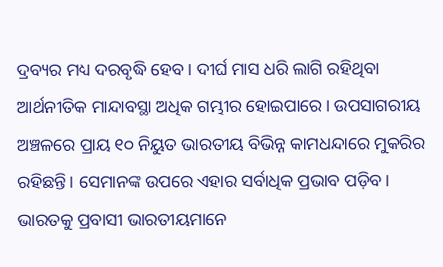ଦ୍ରବ୍ୟର ମଧ୍ୟ ଦରବୃଦ୍ଧି ହେବ। ଦୀର୍ଘ ମାସ ଧରି ଲାଗି ରହିଥିବା ଆର୍ଥନୀତିକ ମାନ୍ଦାବସ୍ଥା ଅଧିକ ଗମ୍ଭୀର ହୋଇପାରେ। ଉପସାଗରୀୟ ଅଞ୍ଚଳରେ ପ୍ରାୟ ୧୦ ନିୟୁତ ଭାରତୀୟ ବିଭିନ୍ନ କାମଧନ୍ଦାରେ ମୁକରିର ରହିଛନ୍ତି। ସେମାନଙ୍କ ଉପରେ ଏହାର ସର୍ବାଧିକ ପ୍ରଭାବ ପଡ଼ିବ। ଭାରତକୁ ପ୍ରବାସୀ ଭାରତୀୟମାନେ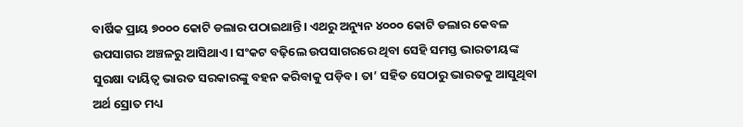ବାର୍ଷିକ ପ୍ରାୟ ୭୦୦୦ କୋଟି ଡଲାର ପଠାଇଥାନ୍ତି। ଏଥରୁ ଅନ୍ୟୁନ ୪୦୦୦ କୋଟି ଡଲାର କେବଳ ଉପସାଗର ଅଞ୍ଚଳରୁ ଆସିଥାଏ। ସଂକଟ ବଢ଼ିଲେ ଉପସାଗରରେ ଥିବା ସେହି ସମସ୍ତ ଭାରତୀୟଙ୍କ ସୁରକ୍ଷା ଦାୟିତ୍ୱ ଭାରତ ସରକାରଙ୍କୁ ବହନ କରିବାକୁ ପଡ଼ିବ। ତା’ ସହିତ ସେଠାରୁ ଭାରତକୁ ଆସୁଥିବା ଅର୍ଥ ସ୍ରୋତ ମଧ୍ୟ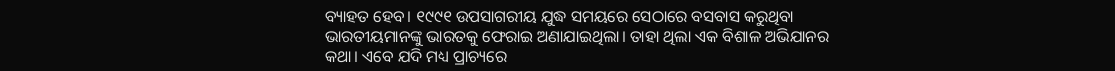ବ୍ୟାହତ ହେବ। ୧୯୯୧ ଉପସାଗରୀୟ ଯୁଦ୍ଧ ସମୟରେ ସେଠାରେ ବସବାସ କରୁଥିବା ଭାରତୀୟମାନଙ୍କୁ ଭାରତକୁ ଫେରାଇ ଅଣାଯାଇଥିଲା। ତାହା ଥିଲା ଏକ ବିଶାଳ ଅଭିଯାନର କଥା। ଏବେ ଯଦି ମଧ୍ୟ ପ୍ରାଚ୍ୟରେ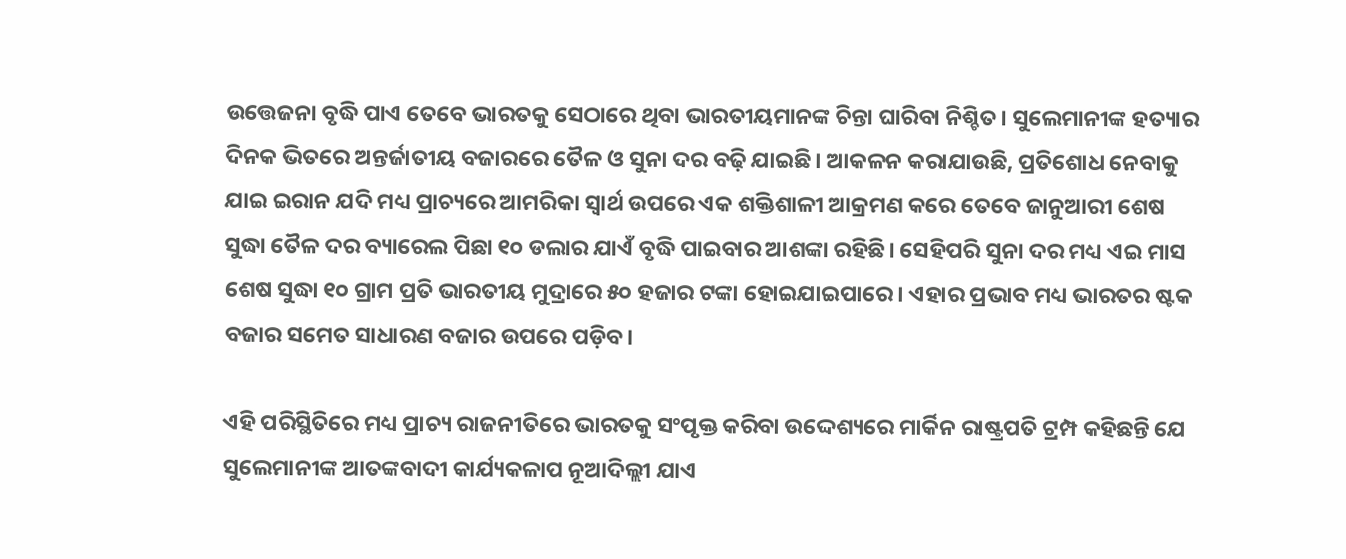ଉତ୍ତେଜନା ବୃଦ୍ଧି ପାଏ ତେବେ ଭାରତକୁ ସେଠାରେ ଥିବା ଭାରତୀୟମାନଙ୍କ ଚିନ୍ତା ଘାରିବା ନିଶ୍ଚିତ। ସୁଲେମାନୀଙ୍କ ହତ୍ୟାର ଦିନକ ଭିତରେ ଅନ୍ତର୍ଜାତୀୟ ବଜାରରେ ତୈଳ ଓ ସୁନା ଦର ବଢ଼ି ଯାଇଛି। ଆକଳନ କରାଯାଉଛି, ପ୍ରତିଶୋଧ ନେବାକୁ ଯାଇ ଇରାନ ଯଦି ମଧ୍ୟ ପ୍ରାଚ୍ୟରେ ଆମରିକା ସ୍ୱାର୍ଥ ଉପରେ ଏକ ଶକ୍ତିଶାଳୀ ଆକ୍ରମଣ କରେ ତେବେ ଜାନୁଆରୀ ଶେଷ ସୁଦ୍ଧା ତୈଳ ଦର ବ୍ୟାରେଲ ପିଛା ୧୦ ଡଲାର ଯାଏଁ ବୃଦ୍ଧି ପାଇବାର ଆଶଙ୍କା ରହିଛି। ସେହିପରି ସୁନା ଦର ମଧ୍ୟ ଏଇ ମାସ ଶେଷ ସୁଦ୍ଧା ୧୦ ଗ୍ରାମ ପ୍ରତି ଭାରତୀୟ ମୁଦ୍ରାରେ ୫୦ ହଜାର ଟଙ୍କା ହୋଇଯାଇପାରେ। ଏହାର ପ୍ରଭାବ ମଧ୍ୟ ଭାରତର ଷ୍ଟକ ବଜାର ସମେତ ସାଧାରଣ ବଜାର ଉପରେ ପଡ଼ିବ।

ଏହି ପରିସ୍ଥିତିରେ ମଧ୍ୟ ପ୍ରାଚ୍ୟ ରାଜନୀତିରେ ଭାରତକୁ ସଂପୃକ୍ତ କରିବା ଉଦ୍ଦେଶ୍ୟରେ ମାର୍କିନ ରାଷ୍ଟ୍ରପତି ଟ୍ରମ୍ପ କହିଛନ୍ତି ଯେ ସୁଲେମାନୀଙ୍କ ଆତଙ୍କବାଦୀ କାର୍ଯ୍ୟକଳାପ ନୂଆଦିଲ୍ଲୀ ଯାଏ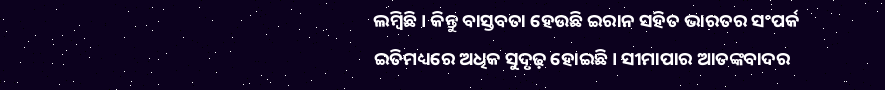ଲମ୍ବିଛି। କିନ୍ତୁ ବାସ୍ତବତା ହେଉଛି ଇରାନ ସହିତ ଭାରତର ସଂପର୍କ ଇତିମଧ୍ୟରେ ଅଧିକ ସୁଦୃଢ଼ ହୋଇଛି। ସୀମାପାର ଆତଙ୍କବାଦର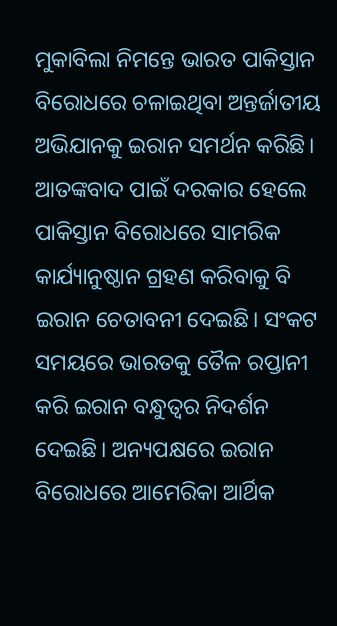ମୁକାବିଲା ନିମନ୍ତେ ଭାରତ ପାକିସ୍ତାନ ବିରୋଧରେ ଚଳାଇଥିବା ଅନ୍ତର୍ଜାତୀୟ ଅଭିଯାନକୁ ଇରାନ ସମର୍ଥନ କରିଛି। ଆତଙ୍କବାଦ ପାଇଁ ଦରକାର ହେଲେ ପାକିସ୍ତାନ ବିରୋଧରେ ସାମରିକ କାର୍ଯ୍ୟାନୁଷ୍ଠାନ ଗ୍ରହଣ କରିବାକୁ ବି ଇରାନ ଚେତାବନୀ ଦେଇଛି। ସଂକଟ ସମୟରେ ଭାରତକୁ ତୈଳ ରପ୍ତାନୀ କରି ଇରାନ ବନ୍ଧୁତ୍ୱର ନିଦର୍ଶନ ଦେଇଛି। ଅନ୍ୟପକ୍ଷରେ ଇରାନ ବିରୋଧରେ ଆମେରିକା ଆର୍ଥିକ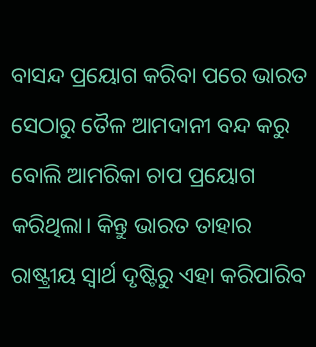ବାସନ୍ଦ ପ୍ରୟୋଗ କରିବା ପରେ ଭାରତ ସେଠାରୁ ତୈଳ ଆମଦାନୀ ବନ୍ଦ କରୁ ବୋଲି ଆମରିକା ଚାପ ପ୍ରୟୋଗ କରିଥିଲା। କିନ୍ତୁ ଭାରତ ତାହାର ରାଷ୍ଟ୍ରୀୟ ସ୍ୱାର୍ଥ ଦୃଷ୍ଟିରୁ ଏହା କରିପାରିବ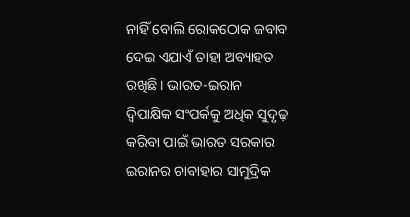ନାହିଁ ବୋଲି ରୋକଠୋକ ଜବାବ ଦେଇ ଏଯାଏଁ ତାହା ଅବ୍ୟାହତ ରଖିଛି। ଭାରତ-ଇରାନ ଦ୍ୱିପାକ୍ଷିକ ସଂପର୍କକୁ ଅଧିକ ସୁଦୃଢ଼ କରିବା ପାଇଁ ଭାରତ ସରକାର ଇରାନର ଚାବାହାର ସାମୁଦ୍ରିକ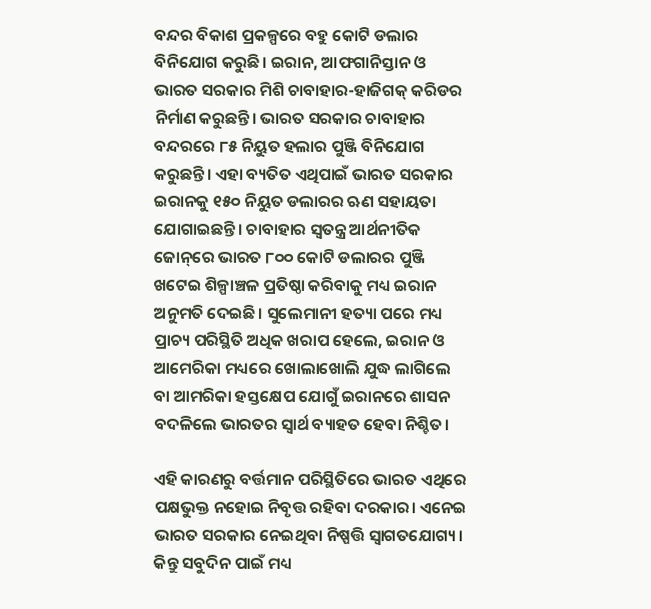ବନ୍ଦର ବିକାଶ ପ୍ରକଳ୍ପରେ ବହୁ କୋଟି ଡଲାର ବିନିଯୋଗ କରୁଛି। ଇରାନ, ଆଫଗାନିସ୍ତାନ ଓ ଭାରତ ସରକାର ମିଶି ଚାବାହାର-ହାଜିଗକ୍‌ କରିଡର ନିର୍ମାଣ କରୁଛନ୍ତି। ଭାରତ ସରକାର ଚାବାହାର ବନ୍ଦରରେ ୮୫ ନିୟୁତ ହଲାର ପୁଞ୍ଜି ବିନିଯୋଗ କରୁଛନ୍ତି। ଏହା ବ୍ୟତିତ ଏଥିପାଇଁ ଭାରତ ସରକାର ଇରାନକୁ ୧୫୦ ନିୟୁତ ଡଲାରର ଋଣ ସହାୟତା ଯୋଗାଇଛନ୍ତି। ଚାବାହାର ସ୍ୱତନ୍ତ୍ର ଆର୍ଥନୀତିକ ଜୋନ୍‌ରେ ଭାରତ ୮୦୦ କୋଟି ଡଲାରର ପୁଞ୍ଜି ଖଟେଇ ଶିଳ୍ପାଞ୍ଚଳ ପ୍ରତିଷ୍ଠା କରିବାକୁ ମଧ୍ୟ ଇରାନ ଅନୁମତି ଦେଇଛି। ସୁଲେମାନୀ ହତ୍ୟା ପରେ ମଧ୍ୟ ପ୍ରାଚ୍ୟ ପରିସ୍ଥିତି ଅଧିକ ଖରାପ ହେଲେ, ଇରାନ ଓ ଆମେରିକା ମଧ୍ୟରେ ଖୋଲାଖୋଲି ଯୁଦ୍ଧ ଲାଗିଲେ ବା ଆମରିକା ହସ୍ତକ୍ଷେପ ଯୋଗୁଁ ଇରାନରେ ଶାସନ ବଦଳିଲେ ଭାରତର ସ୍ୱାର୍ଥ ବ୍ୟାହତ ହେବା ନିଶ୍ଚିତ।

ଏହି କାରଣରୁ ବର୍ତ୍ତମାନ ପରିସ୍ଥିତିରେ ଭାରତ ଏଥିରେ ପକ୍ଷଭୁକ୍ତ ନହୋଇ ନିବୃତ୍ତ ରହିବା ଦରକାର। ଏନେଇ ଭାରତ ସରକାର ନେଇଥିବା ନିଷ୍ପତ୍ତି ସ୍ୱାଗତଯୋଗ୍ୟ। କିନ୍ତୁ ସବୁଦିନ ପାଇଁ ମଧ୍ୟ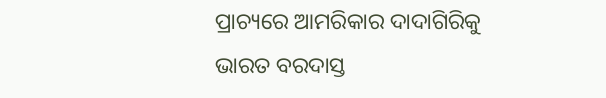ପ୍ରାଚ୍ୟରେ ଆମରିକାର ଦାଦାଗିରିକୁ ଭାରତ ବରଦାସ୍ତ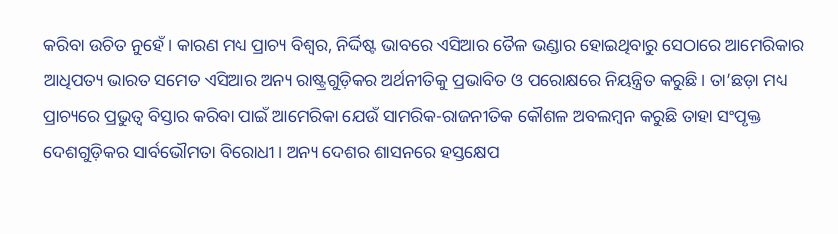କରିବା ଉଚିତ ନୁହେଁ। କାରଣ ମଧ୍ୟ ପ୍ରାଚ୍ୟ ବିଶ୍ୱର, ନିର୍ଦ୍ଦିଷ୍ଟ ଭାବରେ ଏସିଆର ତୈଳ ଭଣ୍ଡାର ହୋଇଥିବାରୁ ସେଠାରେ ଆମେରିକାର ଆଧିପତ୍ୟ ଭାରତ ସମେତ ଏସିଆର ଅନ୍ୟ ରାଷ୍ଟ୍ରଗୁଡ଼ିକର ଅର୍ଥନୀତିକୁ ପ୍ରଭାବିତ ଓ ପରୋକ୍ଷରେ ନିୟନ୍ତ୍ରିତ କରୁଛି। ତା’ଛଡ଼ା ମଧ୍ୟ ପ୍ରାଚ୍ୟରେ ପ୍ରଭୁତ୍ୱ ବିସ୍ତାର କରିବା ପାଇଁ ଆମେରିକା ଯେଉଁ ସାମରିକ-ରାଜନୀତିକ କୌଶଳ ଅବଲମ୍ବନ କରୁଛି ତାହା ସଂପୃକ୍ତ ଦେଶଗୁଡ଼ିକର ସାର୍ବଭୌମତା ବିରୋଧୀ। ଅନ୍ୟ ଦେଶର ଶାସନରେ ହସ୍ତକ୍ଷେପ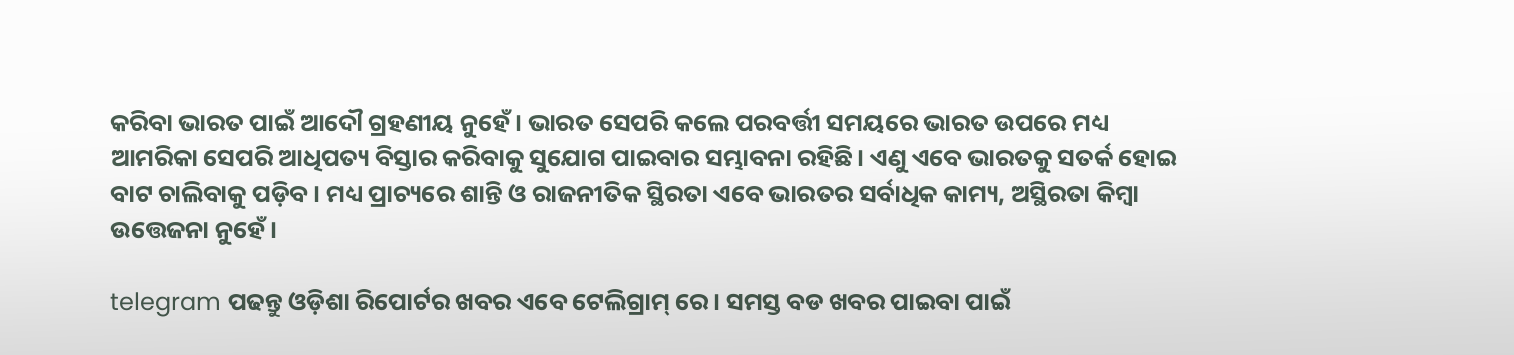କରିବା ଭାରତ ପାଇଁ ଆଦୌ ଗ୍ରହଣୀୟ ନୁହେଁ। ଭାରତ ସେପରି କଲେ ପରବର୍ତ୍ତୀ ସମୟରେ ଭାରତ ଉପରେ ମଧ୍ୟ ଆମରିକା ସେପରି ଆଧିପତ୍ୟ ବିସ୍ତାର କରିବାକୁ ସୁଯୋଗ ପାଇବାର ସମ୍ଭାବନା ରହିଛି। ଏଣୁ ଏବେ ଭାରତକୁ ସତର୍କ ହୋଇ ବାଟ ଚାଲିବାକୁ ପଡ଼ିବ। ମଧ୍ୟ ପ୍ରାଚ୍ୟରେ ଶାନ୍ତି ଓ ରାଜନୀତିକ ସ୍ଥିରତା ଏବେ ଭାରତର ସର୍ବାଧିକ କାମ୍ୟ, ଅସ୍ଥିରତା କିମ୍ବା ଉତ୍ତେଜନା ନୁହେଁ।

telegram ପଢନ୍ତୁ ଓଡ଼ିଶା ରିପୋର୍ଟର ଖବର ଏବେ ଟେଲିଗ୍ରାମ୍ ରେ। ସମସ୍ତ ବଡ ଖବର ପାଇବା ପାଇଁ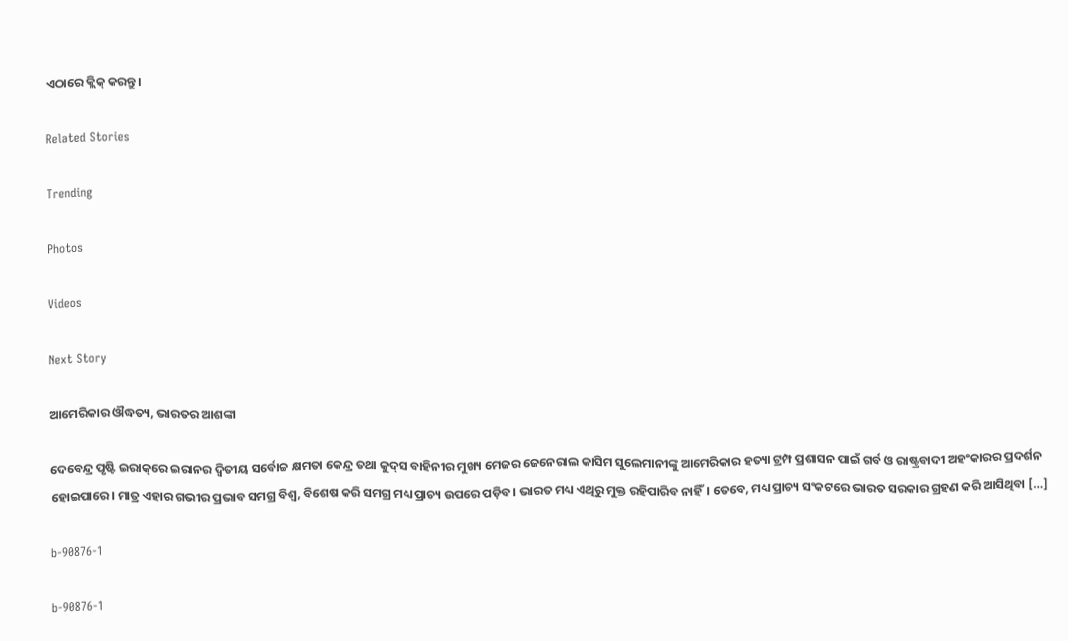ଏଠାରେ କ୍ଲିକ୍ କରନ୍ତୁ।

Related Stories

Trending

Photos

Videos

Next Story

ଆମେରିକାର ଔଦ୍ଧତ୍ୟ, ଭାରତର ଆଶଙ୍କା

ଦେବେନ୍ଦ୍ର ପୃଷ୍ଟି ଇରାକ୍‌ରେ ଇରାନର ଦ୍ୱିତୀୟ ସର୍ବୋଚ୍ଚ କ୍ଷମତା କେନ୍ଦ୍ର ତଥା କୁଦ୍‌ସ ବାହିନୀର ମୁଖ୍ୟ ମେଜର ଜେନେରାଲ କାସିମ ସୁଲେମାନୀଙ୍କୁ ଆମେରିକାର ହତ୍ୟା ଟ୍ରମ୍ପ ପ୍ରଶାସନ ପାଇଁ ଗର୍ବ ଓ ରାଷ୍ଟ୍ରବାଦୀ ଅହଂକାରର ପ୍ରଦର୍ଶନ ହୋଇପାରେ। ମାତ୍ର ଏହାର ଗଭୀର ପ୍ରଭାବ ସମଗ୍ର ବିଶ୍ୱ, ବିଶେଷ କରି ସମଗ୍ର ମଧ୍ୟ ପ୍ରାଚ୍ୟ ଉପରେ ପଡ଼ିବ। ଭାରତ ମଧ୍ୟ ଏଥିରୁ ମୁକ୍ତ ରହିପାରିବ ନାହିଁ। ତେବେ, ମଧ୍ୟ ପ୍ରାଚ୍ୟ ସଂକଟରେ ଭାରତ ସରକାର ଗ୍ରହଣ କରି ଆସିଥିବା […]

b-90876-1

b-90876-1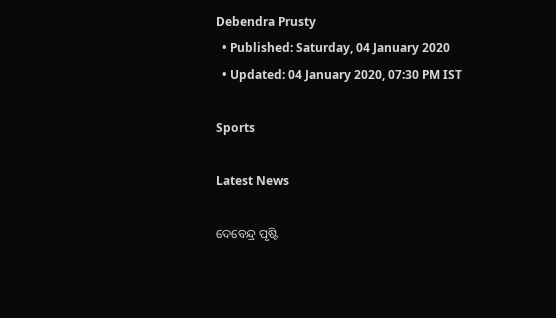Debendra Prusty
  • Published: Saturday, 04 January 2020
  • Updated: 04 January 2020, 07:30 PM IST

Sports

Latest News

ଦେବେନ୍ଦ୍ର ପୃଷ୍ଟି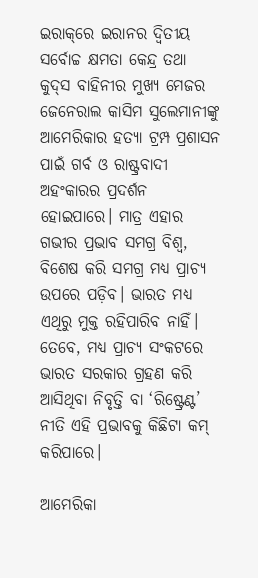ଇରାକ୍‌ରେ ଇରାନର ଦ୍ୱିତୀୟ ସର୍ବୋଚ୍ଚ କ୍ଷମତା କେନ୍ଦ୍ର ତଥା କୁଦ୍‌ସ ବାହିନୀର ମୁଖ୍ୟ ମେଜର ଜେନେରାଲ କାସିମ ସୁଲେମାନୀଙ୍କୁ ଆମେରିକାର ହତ୍ୟା ଟ୍ରମ୍ପ ପ୍ରଶାସନ ପାଇଁ ଗର୍ବ ଓ ରାଷ୍ଟ୍ରବାଦୀ ଅହଂକାରର ପ୍ରଦର୍ଶନ ହୋଇପାରେ। ମାତ୍ର ଏହାର ଗଭୀର ପ୍ରଭାବ ସମଗ୍ର ବିଶ୍ୱ, ବିଶେଷ କରି ସମଗ୍ର ମଧ୍ୟ ପ୍ରାଚ୍ୟ ଉପରେ ପଡ଼ିବ। ଭାରତ ମଧ୍ୟ ଏଥିରୁ ମୁକ୍ତ ରହିପାରିବ ନାହିଁ। ତେବେ, ମଧ୍ୟ ପ୍ରାଚ୍ୟ ସଂକଟରେ ଭାରତ ସରକାର ଗ୍ରହଣ କରି ଆସିଥିବା ନିବୃତ୍ତି ବା ‘ରିଷ୍ଟ୍ରେଣ୍ଟ’ ନୀତି ଏହି ପ୍ରଭାବକୁ କିଛିଟା କମ୍‌ କରିପାରେ।

ଆମେରିକା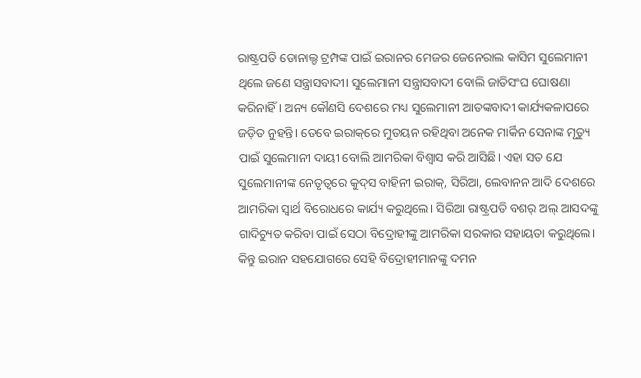ରାଷ୍ଟ୍ରପତି ଡୋନାଲ୍ଡ ଟ୍ରମ୍ପଙ୍କ ପାଇଁ ଇରାନର ମେଜର ଜେନେରାଲ କାସିମ ସୁଲେମାନୀ ଥିଲେ ଜଣେ ସନ୍ତ୍ରାସବାଦୀ। ସୁଲେମାନୀ ସନ୍ତ୍ରାସବାଦୀ ବୋଲି ଜାତିସଂଘ ଘୋଷଣା କରିନାହିଁ। ଅନ୍ୟ କୌଣସି ଦେଶରେ ମଧ୍ୟ ସୁଲେମାନୀ ଆତଙ୍କବାଦୀ କାର୍ଯ୍ୟକଳାପରେ ଜଡ଼ିତ ନୁହନ୍ତି। ତେବେ ଇରାକ୍‌ରେ ମୁତୟନ ରହିଥିବା ଅନେକ ମାର୍କିନ ସେନାଙ୍କ ମୃତ୍ୟୁ ପାଇଁ ସୁଲେମାନୀ ଦାୟୀ ବୋଲି ଆମରିକା ବିଶ୍ୱାସ କରି ଆସିଛି। ଏହା ସତ ଯେ ସୁଲେମାନୀଙ୍କ ନେତୃତ୍ୱରେ କୁଦ୍‌ସ ବାହିନୀ ଇରାକ୍‌, ସିରିଆ, ଲେବାନନ ଆଦି ଦେଶରେ ଆମରିକା ସ୍ୱାର୍ଥ ବିରୋଧରେ କାର୍ଯ୍ୟ କରୁଥିଲେ। ସିରିଆ ରାଷ୍ଟ୍ରପତି ବଶର୍‌ ଅଲ୍‌ ଆସଦଙ୍କୁ ଗାଦିଚ୍ୟୁତ କରିବା ପାଇଁ ସେଠା ବିଦ୍ରୋହୀଙ୍କୁ ଆମରିକା ସରକାର ସହାୟତା କରୁଥିଲେ। କିନ୍ତୁ ଇରାନ ସହଯୋଗରେ ସେହି ବିଦ୍ରୋହୀମାନଙ୍କୁ ଦମନ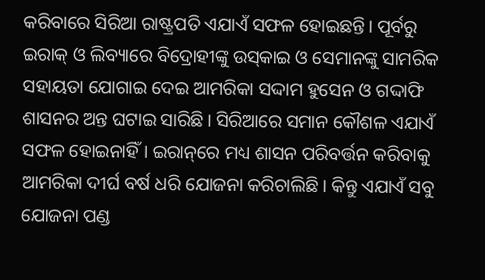କରିବାରେ ସିରିଆ ରାଷ୍ଟ୍ରପତି ଏଯାଏଁ ସଫଳ ହୋଇଛନ୍ତି। ପୂର୍ବରୁ ଇରାକ୍‌ ଓ ଲିବ୍ୟାରେ ବିଦ୍ରୋହୀଙ୍କୁ ଉସ୍‌କାଇ ଓ ସେମାନଙ୍କୁ ସାମରିକ ସହାୟତା ଯୋଗାଇ ଦେଇ ଆମରିକା ସଦ୍ଦାମ ହୁସେନ ଓ ଗଦ୍ଦାଫି ଶାସନର ଅନ୍ତ ଘଟାଇ ସାରିଛି। ସିରିଆରେ ସମାନ କୌଶଳ ଏଯାଏଁ ସଫଳ ହୋଇନାହିଁ। ଇରାନ୍‌ରେ ମଧ୍ୟ ଶାସନ ପରିବର୍ତ୍ତନ କରିବାକୁ ଆମରିକା ଦୀର୍ଘ ବର୍ଷ ଧରି ଯୋଜନା କରିଚାଲିଛି। କିନ୍ତୁ ଏଯାଏଁ ସବୁ ଯୋଜନା ପଣ୍ଡ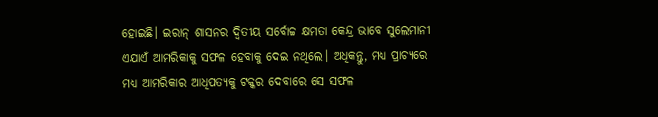ହୋଇଛି। ଇରାନ୍‌ ଶାସନର ଦ୍ୱିତୀୟ ସର୍ବୋଚ୍ଚ କ୍ଷମତା କେନ୍ଦ୍ର ଭାବେ ସୁଲେମାନୀ ଏଯାଏଁ ଆମରିକାକୁ ସଫଳ ହେବାକୁ ଦେଇ ନଥିଲେ। ଅଧିକନ୍ତୁ, ମଧ୍ୟ ପ୍ରାଚ୍ୟରେ ମଧ୍ୟ ଆମରିକାର ଆଧିପତ୍ୟକୁ ଟକ୍କର ଦେବାରେ ସେ ସଫଳ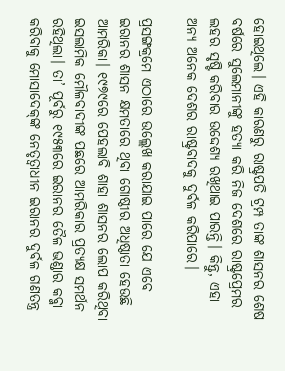ହୋଇଥିଲେ। ଏହି କାରଣରୁ ରାଷ୍ଟ୍ରପତି ଟ୍ରମ୍ପ ତାଙ୍କ ଶାସନର ଶେଷ ବର୍ଷରେ ସୁଲେମାନୀଙ୍କୁ ହତ୍ୟା କରି ନିଜ ଦେଶରେ ରାଷ୍ଟ୍ରପ୍ରେମର ଲହର ସୃଷ୍ଟି କରିବାର ଉଦ୍ଦେଶ୍ୟ ରଖିଥାଇ ପାରନ୍ତି। କିନ୍ତୁ, ଏହା ଅନ୍ୟ ଅନେକ ଦେଶର ରାଷ୍ଟ୍ରବାଦକୁ ଦୁର୍ବଳ କରିପାରେ।

ପ୍ରସଙ୍ଗକ୍ରମେ ଏଠାରେ ଉଲ୍ଲେଖ କରାଯାଇ ପାରେ ଯେ ଏବେ ଇରାନର ଶାସନ କ୍ଷମତାରେ ଥିବା ଗୋଷ୍ଠୀର ଅଧିଷ୍ଠାତା ହେଉଛି ଆମରିକା। ୧୯୭୯ରେ ପେହଲାବି ଶାହା ଶାସନର ଲୋପ କରିଥିବା ଇସଲାମିକ ମୌଳବାଦୀଙ୍କ ପଛରେ ଆମରିକାର ପ୍ରତ୍ୟକ୍ଷ ସମର୍ଥନ ରହିଥିଲା। ତା’ ପୂର୍ବରୁ ୧୯୫୩ରେ ଇରାନର ତୈଳ ଭଣ୍ଡାର କବ୍ଜା କରିବାକୁ ମୋସାଦେକ୍‌ଙ୍କ ନେତୃତ୍ୱାଧୀନ ଇରାନର ଦୁର୍ବଳ ଗଣତନ୍ତ୍ର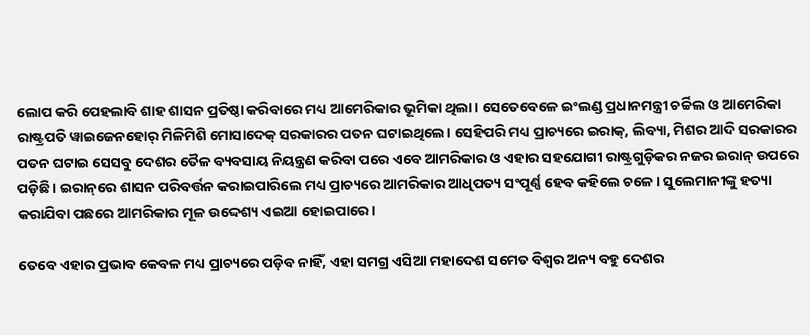ଲୋପ କରି ପେହଲାବି ଶାହ ଶାସନ ପ୍ରତିଷ୍ଠା କରିବାରେ ମଧ୍ୟ ଆମେରିକାର ଭୂମିକା ଥିଲା। ସେତେବେଳେ ଇଂଲଣ୍ଡ ପ୍ରଧାନମନ୍ତ୍ରୀ ଚର୍ଚ୍ଚିଲ ଓ ଆମେରିକା ରାଷ୍ଟ୍ରପତି ୱାଇଜେନହୋର୍‌ ମିଳିମିଶି ମୋସାଦେକ୍‌ ସରକାରର ପତନ ଘଟାଇଥିଲେ। ସେହିପରି ମଧ୍ୟ ପ୍ରାଚ୍ୟରେ ଇରାକ୍‌, ଲିବ୍ୟା, ମିଶର ଆଦି ସରକାରର ପତନ ଘଟାଇ ସେସବୁ ଦେଶର ତୈଳ ବ୍ୟବସାୟ ନିୟନ୍ତ୍ରଣ କରିବା ପରେ ଏବେ ଆମରିକାର ଓ ଏହାର ସହଯୋଗୀ ରାଷ୍ଟ୍ରଗୁଡ଼ିକର ନଜର ଇରାନ୍‌ ଉପରେ ପଡ଼ିଛି। ଇରାନ୍‌ରେ ଶାସନ ପରିବର୍ତ୍ତନ କରାଇପାରିଲେ ମଧ୍ୟ ପ୍ରାଚ୍ୟରେ ଆମରିକାର ଆଧିପତ୍ୟ ସଂପୂର୍ଣ୍ଣ ହେବ କହିଲେ ଚଳେ। ସୁଲେମାନୀଙ୍କୁ ହତ୍ୟା କରାଯିବା ପଛରେ ଆମରିକାର ମୂଳ ଉଦ୍ଦେଶ୍ୟ ଏଇଆ ହୋଇପାରେ।

ତେବେ ଏହାର ପ୍ରଭାବ କେବଳ ମଧ୍ୟ ପ୍ରାଚ୍ୟରେ ପଡ଼ିବ ନାହିଁ, ଏହା ସମଗ୍ର ଏସିଆ ମହାଦେଶ ସମେତ ବିଶ୍ୱର ଅନ୍ୟ ବହୁ ଦେଶର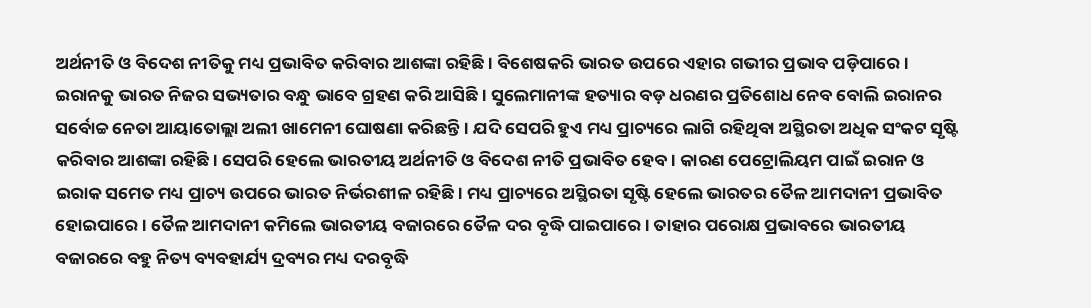ଅର୍ଥନୀତି ଓ ବିଦେଶ ନୀତିକୁ ମଧ୍ୟ ପ୍ରଭାବିତ କରିବାର ଆଶଙ୍କା ରହିଛି। ବିଶେଷକରି ଭାରତ ଉପରେ ଏହାର ଗଭୀର ପ୍ରଭାବ ପଡ଼ିପାରେ। ଇରାନକୁ ଭାରତ ନିଜର ସଭ୍ୟତାର ବନ୍ଧୁ ଭାବେ ଗ୍ରହଣ କରି ଆସିଛି। ସୁଲେମାନୀଙ୍କ ହତ୍ୟାର ବଡ଼ ଧରଣର ପ୍ରତିଶୋଧ ନେବ ବୋଲି ଇରାନର ସର୍ବୋଚ୍ଚ ନେତା ଆୟାତୋଲ୍ଲା ଅଲୀ ଖାମେନୀ ଘୋଷଣା କରିଛନ୍ତି। ଯଦି ସେପରି ହୁଏ ମଧ୍ୟ ପ୍ରାଚ୍ୟରେ ଲାଗି ରହିଥିବା ଅସ୍ଥିରତା ଅଧିକ ସଂକଟ ସୃଷ୍ଟି କରିବାର ଆଶଙ୍କା ରହିଛି। ସେପରି ହେଲେ ଭାରତୀୟ ଅର୍ଥନୀତି ଓ ବିଦେଶ ନୀତି ପ୍ରଭାବିତ ହେବ। କାରଣ ପେଟ୍ରୋଲିୟମ ପାଇଁ ଇରାନ ଓ ଇରାକ ସମେତ ମଧ୍ୟ ପ୍ରାଚ୍ୟ ଉପରେ ଭାରତ ନିର୍ଭରଶୀଳ ରହିଛି। ମଧ୍ୟ ପ୍ରାଚ୍ୟରେ ଅସ୍ଥିରତା ସୃଷ୍ଟି ହେଲେ ଭାରତର ତୈଳ ଆମଦାନୀ ପ୍ରଭାବିତ ହୋଇପାରେ। ତୈଳ ଆମଦାନୀ କମିଲେ ଭାରତୀୟ ବଜାରରେ ତୈଳ ଦର ବୃଦ୍ଧି ପାଇପାରେ। ତାହାର ପରୋକ୍ଷ ପ୍ରଭାବରେ ଭାରତୀୟ ବଜାରରେ ବହୁ ନିତ୍ୟ ବ୍ୟବହାର୍ଯ୍ୟ ଦ୍ରବ୍ୟର ମଧ୍ୟ ଦରବୃଦ୍ଧି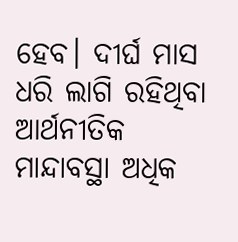ହେବ। ଦୀର୍ଘ ମାସ ଧରି ଲାଗି ରହିଥିବା ଆର୍ଥନୀତିକ ମାନ୍ଦାବସ୍ଥା ଅଧିକ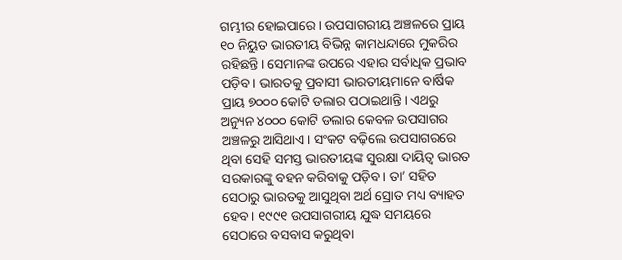ଗମ୍ଭୀର ହୋଇପାରେ। ଉପସାଗରୀୟ ଅଞ୍ଚଳରେ ପ୍ରାୟ ୧୦ ନିୟୁତ ଭାରତୀୟ ବିଭିନ୍ନ କାମଧନ୍ଦାରେ ମୁକରିର ରହିଛନ୍ତି। ସେମାନଙ୍କ ଉପରେ ଏହାର ସର୍ବାଧିକ ପ୍ରଭାବ ପଡ଼ିବ। ଭାରତକୁ ପ୍ରବାସୀ ଭାରତୀୟମାନେ ବାର୍ଷିକ ପ୍ରାୟ ୭୦୦୦ କୋଟି ଡଲାର ପଠାଇଥାନ୍ତି। ଏଥରୁ ଅନ୍ୟୁନ ୪୦୦୦ କୋଟି ଡଲାର କେବଳ ଉପସାଗର ଅଞ୍ଚଳରୁ ଆସିଥାଏ। ସଂକଟ ବଢ଼ିଲେ ଉପସାଗରରେ ଥିବା ସେହି ସମସ୍ତ ଭାରତୀୟଙ୍କ ସୁରକ୍ଷା ଦାୟିତ୍ୱ ଭାରତ ସରକାରଙ୍କୁ ବହନ କରିବାକୁ ପଡ଼ିବ। ତା’ ସହିତ ସେଠାରୁ ଭାରତକୁ ଆସୁଥିବା ଅର୍ଥ ସ୍ରୋତ ମଧ୍ୟ ବ୍ୟାହତ ହେବ। ୧୯୯୧ ଉପସାଗରୀୟ ଯୁଦ୍ଧ ସମୟରେ ସେଠାରେ ବସବାସ କରୁଥିବା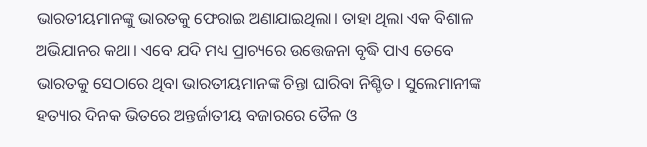ଭାରତୀୟମାନଙ୍କୁ ଭାରତକୁ ଫେରାଇ ଅଣାଯାଇଥିଲା। ତାହା ଥିଲା ଏକ ବିଶାଳ ଅଭିଯାନର କଥା। ଏବେ ଯଦି ମଧ୍ୟ ପ୍ରାଚ୍ୟରେ ଉତ୍ତେଜନା ବୃଦ୍ଧି ପାଏ ତେବେ ଭାରତକୁ ସେଠାରେ ଥିବା ଭାରତୀୟମାନଙ୍କ ଚିନ୍ତା ଘାରିବା ନିଶ୍ଚିତ। ସୁଲେମାନୀଙ୍କ ହତ୍ୟାର ଦିନକ ଭିତରେ ଅନ୍ତର୍ଜାତୀୟ ବଜାରରେ ତୈଳ ଓ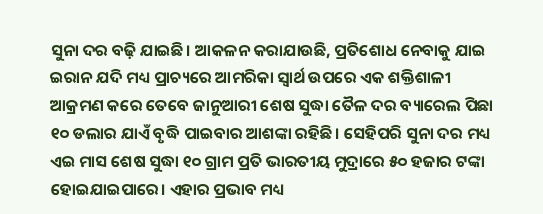ସୁନା ଦର ବଢ଼ି ଯାଇଛି। ଆକଳନ କରାଯାଉଛି, ପ୍ରତିଶୋଧ ନେବାକୁ ଯାଇ ଇରାନ ଯଦି ମଧ୍ୟ ପ୍ରାଚ୍ୟରେ ଆମରିକା ସ୍ୱାର୍ଥ ଉପରେ ଏକ ଶକ୍ତିଶାଳୀ ଆକ୍ରମଣ କରେ ତେବେ ଜାନୁଆରୀ ଶେଷ ସୁଦ୍ଧା ତୈଳ ଦର ବ୍ୟାରେଲ ପିଛା ୧୦ ଡଲାର ଯାଏଁ ବୃଦ୍ଧି ପାଇବାର ଆଶଙ୍କା ରହିଛି। ସେହିପରି ସୁନା ଦର ମଧ୍ୟ ଏଇ ମାସ ଶେଷ ସୁଦ୍ଧା ୧୦ ଗ୍ରାମ ପ୍ରତି ଭାରତୀୟ ମୁଦ୍ରାରେ ୫୦ ହଜାର ଟଙ୍କା ହୋଇଯାଇପାରେ। ଏହାର ପ୍ରଭାବ ମଧ୍ୟ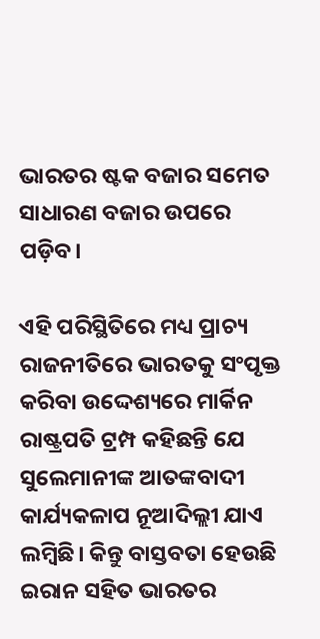ଭାରତର ଷ୍ଟକ ବଜାର ସମେତ ସାଧାରଣ ବଜାର ଉପରେ ପଡ଼ିବ।

ଏହି ପରିସ୍ଥିତିରେ ମଧ୍ୟ ପ୍ରାଚ୍ୟ ରାଜନୀତିରେ ଭାରତକୁ ସଂପୃକ୍ତ କରିବା ଉଦ୍ଦେଶ୍ୟରେ ମାର୍କିନ ରାଷ୍ଟ୍ରପତି ଟ୍ରମ୍ପ କହିଛନ୍ତି ଯେ ସୁଲେମାନୀଙ୍କ ଆତଙ୍କବାଦୀ କାର୍ଯ୍ୟକଳାପ ନୂଆଦିଲ୍ଲୀ ଯାଏ ଲମ୍ବିଛି। କିନ୍ତୁ ବାସ୍ତବତା ହେଉଛି ଇରାନ ସହିତ ଭାରତର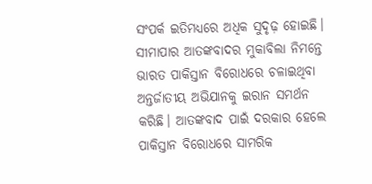ସଂପର୍କ ଇତିମଧ୍ୟରେ ଅଧିକ ସୁଦୃଢ଼ ହୋଇଛି। ସୀମାପାର ଆତଙ୍କବାଦର ମୁକାବିଲା ନିମନ୍ତେ ଭାରତ ପାକିସ୍ତାନ ବିରୋଧରେ ଚଳାଇଥିବା ଅନ୍ତର୍ଜାତୀୟ ଅଭିଯାନକୁ ଇରାନ ସମର୍ଥନ କରିଛି। ଆତଙ୍କବାଦ ପାଇଁ ଦରକାର ହେଲେ ପାକିସ୍ତାନ ବିରୋଧରେ ସାମରିକ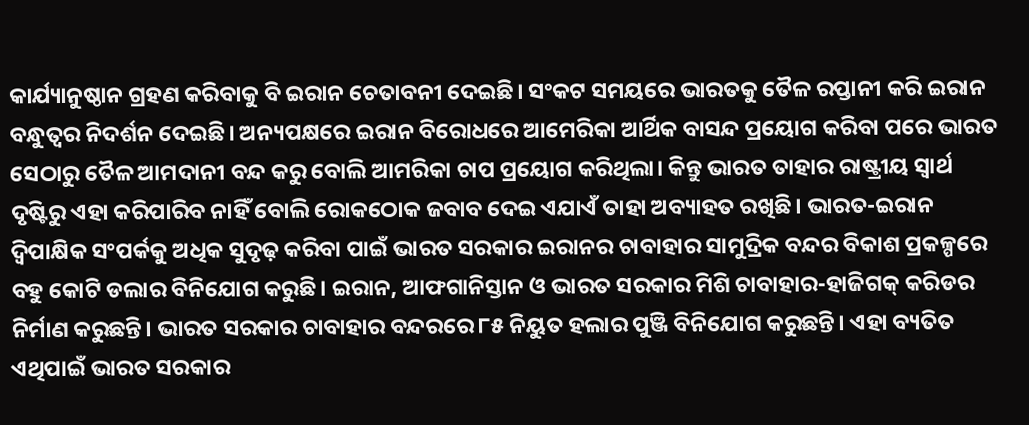କାର୍ଯ୍ୟାନୁଷ୍ଠାନ ଗ୍ରହଣ କରିବାକୁ ବି ଇରାନ ଚେତାବନୀ ଦେଇଛି। ସଂକଟ ସମୟରେ ଭାରତକୁ ତୈଳ ରପ୍ତାନୀ କରି ଇରାନ ବନ୍ଧୁତ୍ୱର ନିଦର୍ଶନ ଦେଇଛି। ଅନ୍ୟପକ୍ଷରେ ଇରାନ ବିରୋଧରେ ଆମେରିକା ଆର୍ଥିକ ବାସନ୍ଦ ପ୍ରୟୋଗ କରିବା ପରେ ଭାରତ ସେଠାରୁ ତୈଳ ଆମଦାନୀ ବନ୍ଦ କରୁ ବୋଲି ଆମରିକା ଚାପ ପ୍ରୟୋଗ କରିଥିଲା। କିନ୍ତୁ ଭାରତ ତାହାର ରାଷ୍ଟ୍ରୀୟ ସ୍ୱାର୍ଥ ଦୃଷ୍ଟିରୁ ଏହା କରିପାରିବ ନାହିଁ ବୋଲି ରୋକଠୋକ ଜବାବ ଦେଇ ଏଯାଏଁ ତାହା ଅବ୍ୟାହତ ରଖିଛି। ଭାରତ-ଇରାନ ଦ୍ୱିପାକ୍ଷିକ ସଂପର୍କକୁ ଅଧିକ ସୁଦୃଢ଼ କରିବା ପାଇଁ ଭାରତ ସରକାର ଇରାନର ଚାବାହାର ସାମୁଦ୍ରିକ ବନ୍ଦର ବିକାଶ ପ୍ରକଳ୍ପରେ ବହୁ କୋଟି ଡଲାର ବିନିଯୋଗ କରୁଛି। ଇରାନ, ଆଫଗାନିସ୍ତାନ ଓ ଭାରତ ସରକାର ମିଶି ଚାବାହାର-ହାଜିଗକ୍‌ କରିଡର ନିର୍ମାଣ କରୁଛନ୍ତି। ଭାରତ ସରକାର ଚାବାହାର ବନ୍ଦରରେ ୮୫ ନିୟୁତ ହଲାର ପୁଞ୍ଜି ବିନିଯୋଗ କରୁଛନ୍ତି। ଏହା ବ୍ୟତିତ ଏଥିପାଇଁ ଭାରତ ସରକାର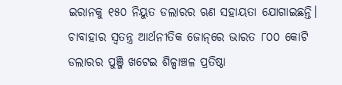ଇରାନକୁ ୧୫୦ ନିୟୁତ ଡଲାରର ଋଣ ସହାୟତା ଯୋଗାଇଛନ୍ତି। ଚାବାହାର ସ୍ୱତନ୍ତ୍ର ଆର୍ଥନୀତିକ ଜୋନ୍‌ରେ ଭାରତ ୮୦୦ କୋଟି ଡଲାରର ପୁଞ୍ଜି ଖଟେଇ ଶିଳ୍ପାଞ୍ଚଳ ପ୍ରତିଷ୍ଠା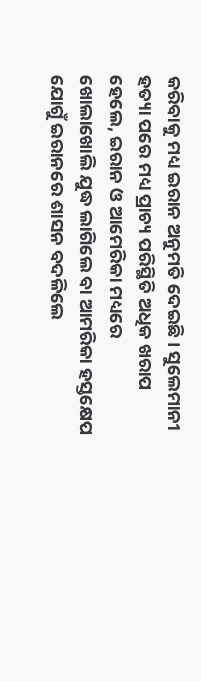କରିବାକୁ ମଧ୍ୟ ଇରାନ ଅନୁମତି ଦେଇଛି। ସୁଲେମାନୀ ହତ୍ୟା ପରେ ମଧ୍ୟ ପ୍ରାଚ୍ୟ ପରିସ୍ଥିତି ଅଧିକ ଖରାପ ହେଲେ, ଇରାନ ଓ ଆମେରିକା ମଧ୍ୟରେ ଖୋଲାଖୋଲି ଯୁଦ୍ଧ ଲାଗିଲେ ବା ଆମରିକା ହସ୍ତକ୍ଷେପ ଯୋଗୁଁ ଇରାନରେ ଶାସନ ବଦଳିଲେ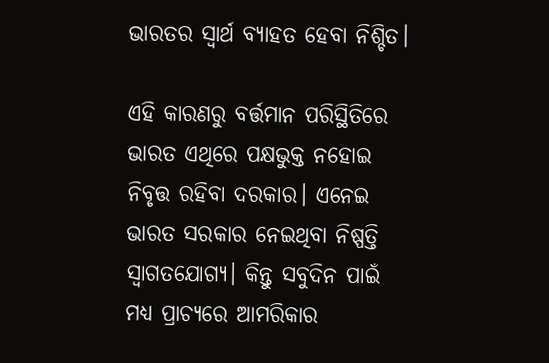ଭାରତର ସ୍ୱାର୍ଥ ବ୍ୟାହତ ହେବା ନିଶ୍ଚିତ।

ଏହି କାରଣରୁ ବର୍ତ୍ତମାନ ପରିସ୍ଥିତିରେ ଭାରତ ଏଥିରେ ପକ୍ଷଭୁକ୍ତ ନହୋଇ ନିବୃତ୍ତ ରହିବା ଦରକାର। ଏନେଇ ଭାରତ ସରକାର ନେଇଥିବା ନିଷ୍ପତ୍ତି ସ୍ୱାଗତଯୋଗ୍ୟ। କିନ୍ତୁ ସବୁଦିନ ପାଇଁ ମଧ୍ୟ ପ୍ରାଚ୍ୟରେ ଆମରିକାର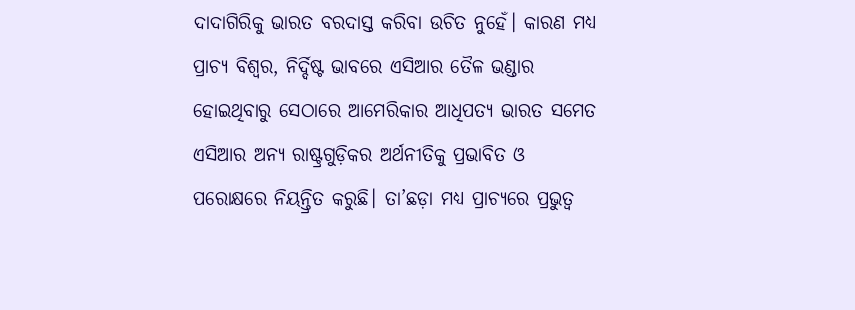ଦାଦାଗିରିକୁ ଭାରତ ବରଦାସ୍ତ କରିବା ଉଚିତ ନୁହେଁ। କାରଣ ମଧ୍ୟ ପ୍ରାଚ୍ୟ ବିଶ୍ୱର, ନିର୍ଦ୍ଦିଷ୍ଟ ଭାବରେ ଏସିଆର ତୈଳ ଭଣ୍ଡାର ହୋଇଥିବାରୁ ସେଠାରେ ଆମେରିକାର ଆଧିପତ୍ୟ ଭାରତ ସମେତ ଏସିଆର ଅନ୍ୟ ରାଷ୍ଟ୍ରଗୁଡ଼ିକର ଅର୍ଥନୀତିକୁ ପ୍ରଭାବିତ ଓ ପରୋକ୍ଷରେ ନିୟନ୍ତ୍ରିତ କରୁଛି। ତା’ଛଡ଼ା ମଧ୍ୟ ପ୍ରାଚ୍ୟରେ ପ୍ରଭୁତ୍ୱ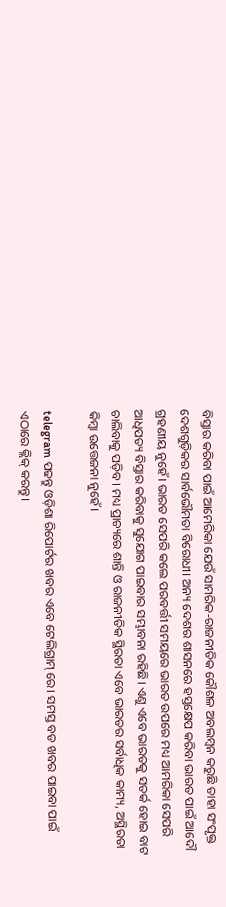ବିସ୍ତାର କରିବା ପାଇଁ ଆମେରିକା ଯେଉଁ ସାମରିକ-ରାଜନୀତିକ କୌଶଳ ଅବଲମ୍ବନ କରୁଛି ତାହା ସଂପୃକ୍ତ ଦେଶଗୁଡ଼ିକର ସାର୍ବଭୌମତା ବିରୋଧୀ। ଅନ୍ୟ ଦେଶର ଶାସନରେ ହସ୍ତକ୍ଷେପ କରିବା ଭାରତ ପାଇଁ ଆଦୌ ଗ୍ରହଣୀୟ ନୁହେଁ। ଭାରତ ସେପରି କଲେ ପରବର୍ତ୍ତୀ ସମୟରେ ଭାରତ ଉପରେ ମଧ୍ୟ ଆମରିକା ସେପରି ଆଧିପତ୍ୟ ବିସ୍ତାର କରିବାକୁ ସୁଯୋଗ ପାଇବାର ସମ୍ଭାବନା ରହିଛି। ଏଣୁ ଏବେ ଭାରତକୁ ସତର୍କ ହୋଇ ବାଟ ଚାଲିବାକୁ ପଡ଼ିବ। ମଧ୍ୟ ପ୍ରାଚ୍ୟରେ ଶାନ୍ତି ଓ ରାଜନୀତିକ ସ୍ଥିରତା ଏବେ ଭାରତର ସର୍ବାଧିକ କାମ୍ୟ, ଅସ୍ଥିରତା କିମ୍ବା ଉତ୍ତେଜନା ନୁହେଁ।

telegram ପଢନ୍ତୁ ଓଡ଼ିଶା ରିପୋର୍ଟର ଖବର ଏବେ ଟେଲିଗ୍ରାମ୍ ରେ। ସମସ୍ତ ବଡ ଖବର ପାଇବା ପାଇଁ ଏଠାରେ କ୍ଲିକ୍ କରନ୍ତୁ।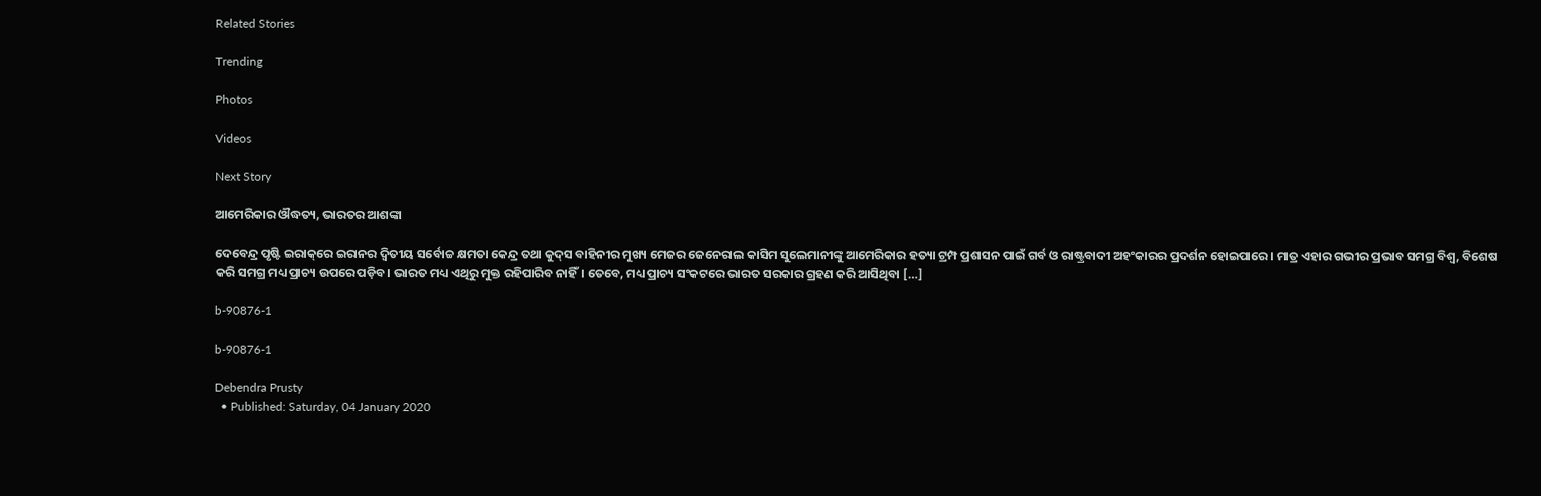Related Stories

Trending

Photos

Videos

Next Story

ଆମେରିକାର ଔଦ୍ଧତ୍ୟ, ଭାରତର ଆଶଙ୍କା

ଦେବେନ୍ଦ୍ର ପୃଷ୍ଟି ଇରାକ୍‌ରେ ଇରାନର ଦ୍ୱିତୀୟ ସର୍ବୋଚ୍ଚ କ୍ଷମତା କେନ୍ଦ୍ର ତଥା କୁଦ୍‌ସ ବାହିନୀର ମୁଖ୍ୟ ମେଜର ଜେନେରାଲ କାସିମ ସୁଲେମାନୀଙ୍କୁ ଆମେରିକାର ହତ୍ୟା ଟ୍ରମ୍ପ ପ୍ରଶାସନ ପାଇଁ ଗର୍ବ ଓ ରାଷ୍ଟ୍ରବାଦୀ ଅହଂକାରର ପ୍ରଦର୍ଶନ ହୋଇପାରେ। ମାତ୍ର ଏହାର ଗଭୀର ପ୍ରଭାବ ସମଗ୍ର ବିଶ୍ୱ, ବିଶେଷ କରି ସମଗ୍ର ମଧ୍ୟ ପ୍ରାଚ୍ୟ ଉପରେ ପଡ଼ିବ। ଭାରତ ମଧ୍ୟ ଏଥିରୁ ମୁକ୍ତ ରହିପାରିବ ନାହିଁ। ତେବେ, ମଧ୍ୟ ପ୍ରାଚ୍ୟ ସଂକଟରେ ଭାରତ ସରକାର ଗ୍ରହଣ କରି ଆସିଥିବା […]

b-90876-1

b-90876-1

Debendra Prusty
  • Published: Saturday, 04 January 2020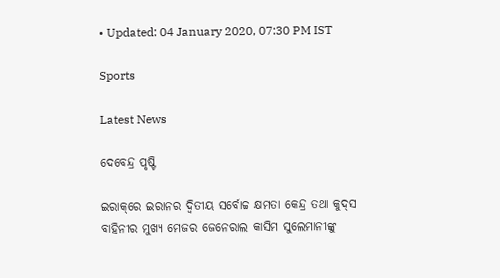• Updated: 04 January 2020, 07:30 PM IST

Sports

Latest News

ଦେବେନ୍ଦ୍ର ପୃଷ୍ଟି

ଇରାକ୍‌ରେ ଇରାନର ଦ୍ୱିତୀୟ ସର୍ବୋଚ୍ଚ କ୍ଷମତା କେନ୍ଦ୍ର ତଥା କୁଦ୍‌ସ ବାହିନୀର ମୁଖ୍ୟ ମେଜର ଜେନେରାଲ କାସିମ ସୁଲେମାନୀଙ୍କୁ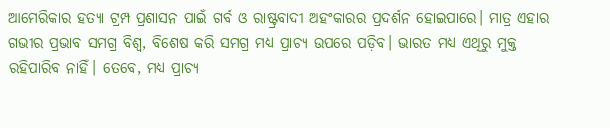ଆମେରିକାର ହତ୍ୟା ଟ୍ରମ୍ପ ପ୍ରଶାସନ ପାଇଁ ଗର୍ବ ଓ ରାଷ୍ଟ୍ରବାଦୀ ଅହଂକାରର ପ୍ରଦର୍ଶନ ହୋଇପାରେ। ମାତ୍ର ଏହାର ଗଭୀର ପ୍ରଭାବ ସମଗ୍ର ବିଶ୍ୱ, ବିଶେଷ କରି ସମଗ୍ର ମଧ୍ୟ ପ୍ରାଚ୍ୟ ଉପରେ ପଡ଼ିବ। ଭାରତ ମଧ୍ୟ ଏଥିରୁ ମୁକ୍ତ ରହିପାରିବ ନାହିଁ। ତେବେ, ମଧ୍ୟ ପ୍ରାଚ୍ୟ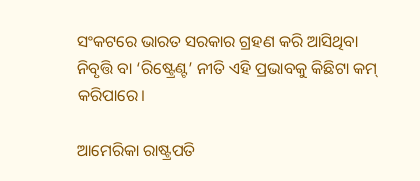ସଂକଟରେ ଭାରତ ସରକାର ଗ୍ରହଣ କରି ଆସିଥିବା ନିବୃତ୍ତି ବା ‘ରିଷ୍ଟ୍ରେଣ୍ଟ’ ନୀତି ଏହି ପ୍ରଭାବକୁ କିଛିଟା କମ୍‌ କରିପାରେ।

ଆମେରିକା ରାଷ୍ଟ୍ରପତି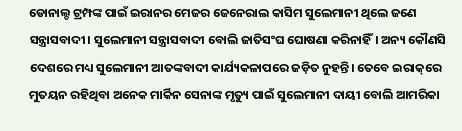ଡୋନାଲ୍ଡ ଟ୍ରମ୍ପଙ୍କ ପାଇଁ ଇରାନର ମେଜର ଜେନେରାଲ କାସିମ ସୁଲେମାନୀ ଥିଲେ ଜଣେ ସନ୍ତ୍ରାସବାଦୀ। ସୁଲେମାନୀ ସନ୍ତ୍ରାସବାଦୀ ବୋଲି ଜାତିସଂଘ ଘୋଷଣା କରିନାହିଁ। ଅନ୍ୟ କୌଣସି ଦେଶରେ ମଧ୍ୟ ସୁଲେମାନୀ ଆତଙ୍କବାଦୀ କାର୍ଯ୍ୟକଳାପରେ ଜଡ଼ିତ ନୁହନ୍ତି। ତେବେ ଇରାକ୍‌ରେ ମୁତୟନ ରହିଥିବା ଅନେକ ମାର୍କିନ ସେନାଙ୍କ ମୃତ୍ୟୁ ପାଇଁ ସୁଲେମାନୀ ଦାୟୀ ବୋଲି ଆମରିକା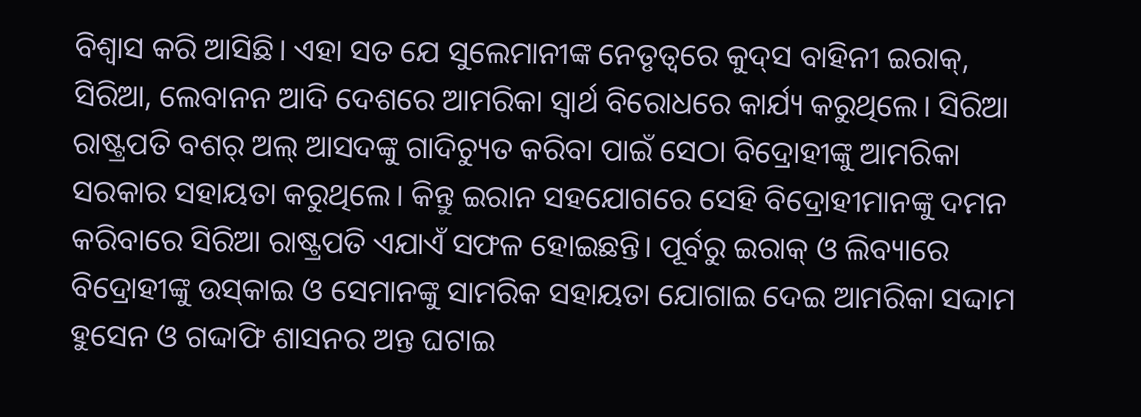ବିଶ୍ୱାସ କରି ଆସିଛି। ଏହା ସତ ଯେ ସୁଲେମାନୀଙ୍କ ନେତୃତ୍ୱରେ କୁଦ୍‌ସ ବାହିନୀ ଇରାକ୍‌, ସିରିଆ, ଲେବାନନ ଆଦି ଦେଶରେ ଆମରିକା ସ୍ୱାର୍ଥ ବିରୋଧରେ କାର୍ଯ୍ୟ କରୁଥିଲେ। ସିରିଆ ରାଷ୍ଟ୍ରପତି ବଶର୍‌ ଅଲ୍‌ ଆସଦଙ୍କୁ ଗାଦିଚ୍ୟୁତ କରିବା ପାଇଁ ସେଠା ବିଦ୍ରୋହୀଙ୍କୁ ଆମରିକା ସରକାର ସହାୟତା କରୁଥିଲେ। କିନ୍ତୁ ଇରାନ ସହଯୋଗରେ ସେହି ବିଦ୍ରୋହୀମାନଙ୍କୁ ଦମନ କରିବାରେ ସିରିଆ ରାଷ୍ଟ୍ରପତି ଏଯାଏଁ ସଫଳ ହୋଇଛନ୍ତି। ପୂର୍ବରୁ ଇରାକ୍‌ ଓ ଲିବ୍ୟାରେ ବିଦ୍ରୋହୀଙ୍କୁ ଉସ୍‌କାଇ ଓ ସେମାନଙ୍କୁ ସାମରିକ ସହାୟତା ଯୋଗାଇ ଦେଇ ଆମରିକା ସଦ୍ଦାମ ହୁସେନ ଓ ଗଦ୍ଦାଫି ଶାସନର ଅନ୍ତ ଘଟାଇ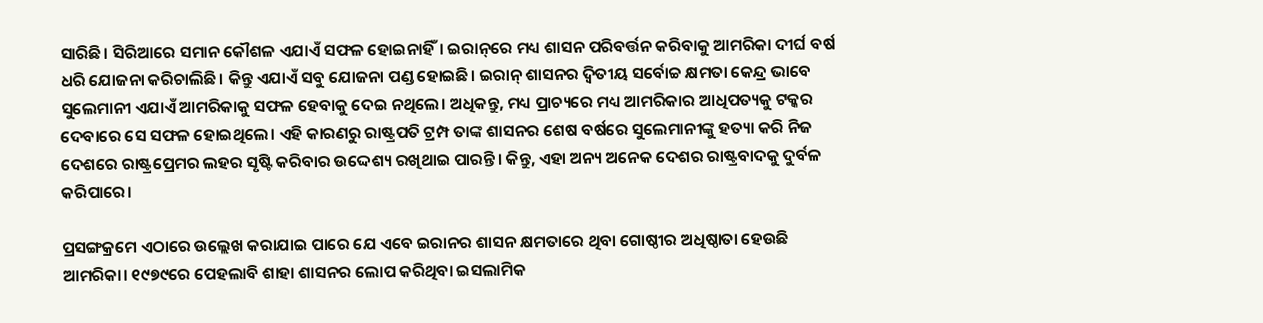ସାରିଛି। ସିରିଆରେ ସମାନ କୌଶଳ ଏଯାଏଁ ସଫଳ ହୋଇନାହିଁ। ଇରାନ୍‌ରେ ମଧ୍ୟ ଶାସନ ପରିବର୍ତ୍ତନ କରିବାକୁ ଆମରିକା ଦୀର୍ଘ ବର୍ଷ ଧରି ଯୋଜନା କରିଚାଲିଛି। କିନ୍ତୁ ଏଯାଏଁ ସବୁ ଯୋଜନା ପଣ୍ଡ ହୋଇଛି। ଇରାନ୍‌ ଶାସନର ଦ୍ୱିତୀୟ ସର୍ବୋଚ୍ଚ କ୍ଷମତା କେନ୍ଦ୍ର ଭାବେ ସୁଲେମାନୀ ଏଯାଏଁ ଆମରିକାକୁ ସଫଳ ହେବାକୁ ଦେଇ ନଥିଲେ। ଅଧିକନ୍ତୁ, ମଧ୍ୟ ପ୍ରାଚ୍ୟରେ ମଧ୍ୟ ଆମରିକାର ଆଧିପତ୍ୟକୁ ଟକ୍କର ଦେବାରେ ସେ ସଫଳ ହୋଇଥିଲେ। ଏହି କାରଣରୁ ରାଷ୍ଟ୍ରପତି ଟ୍ରମ୍ପ ତାଙ୍କ ଶାସନର ଶେଷ ବର୍ଷରେ ସୁଲେମାନୀଙ୍କୁ ହତ୍ୟା କରି ନିଜ ଦେଶରେ ରାଷ୍ଟ୍ରପ୍ରେମର ଲହର ସୃଷ୍ଟି କରିବାର ଉଦ୍ଦେଶ୍ୟ ରଖିଥାଇ ପାରନ୍ତି। କିନ୍ତୁ, ଏହା ଅନ୍ୟ ଅନେକ ଦେଶର ରାଷ୍ଟ୍ରବାଦକୁ ଦୁର୍ବଳ କରିପାରେ।

ପ୍ରସଙ୍ଗକ୍ରମେ ଏଠାରେ ଉଲ୍ଲେଖ କରାଯାଇ ପାରେ ଯେ ଏବେ ଇରାନର ଶାସନ କ୍ଷମତାରେ ଥିବା ଗୋଷ୍ଠୀର ଅଧିଷ୍ଠାତା ହେଉଛି ଆମରିକା। ୧୯୭୯ରେ ପେହଲାବି ଶାହା ଶାସନର ଲୋପ କରିଥିବା ଇସଲାମିକ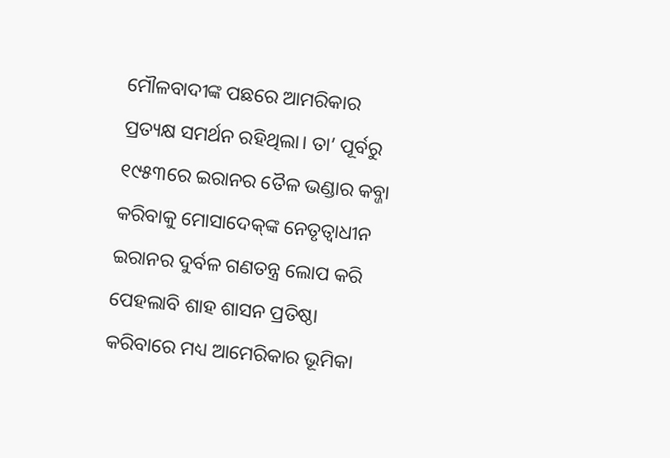ମୌଳବାଦୀଙ୍କ ପଛରେ ଆମରିକାର ପ୍ରତ୍ୟକ୍ଷ ସମର୍ଥନ ରହିଥିଲା। ତା’ ପୂର୍ବରୁ ୧୯୫୩ରେ ଇରାନର ତୈଳ ଭଣ୍ଡାର କବ୍ଜା କରିବାକୁ ମୋସାଦେକ୍‌ଙ୍କ ନେତୃତ୍ୱାଧୀନ ଇରାନର ଦୁର୍ବଳ ଗଣତନ୍ତ୍ର ଲୋପ କରି ପେହଲାବି ଶାହ ଶାସନ ପ୍ରତିଷ୍ଠା କରିବାରେ ମଧ୍ୟ ଆମେରିକାର ଭୂମିକା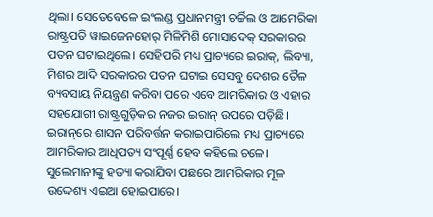ଥିଲା। ସେତେବେଳେ ଇଂଲଣ୍ଡ ପ୍ରଧାନମନ୍ତ୍ରୀ ଚର୍ଚ୍ଚିଲ ଓ ଆମେରିକା ରାଷ୍ଟ୍ରପତି ୱାଇଜେନହୋର୍‌ ମିଳିମିଶି ମୋସାଦେକ୍‌ ସରକାରର ପତନ ଘଟାଇଥିଲେ। ସେହିପରି ମଧ୍ୟ ପ୍ରାଚ୍ୟରେ ଇରାକ୍‌, ଲିବ୍ୟା, ମିଶର ଆଦି ସରକାରର ପତନ ଘଟାଇ ସେସବୁ ଦେଶର ତୈଳ ବ୍ୟବସାୟ ନିୟନ୍ତ୍ରଣ କରିବା ପରେ ଏବେ ଆମରିକାର ଓ ଏହାର ସହଯୋଗୀ ରାଷ୍ଟ୍ରଗୁଡ଼ିକର ନଜର ଇରାନ୍‌ ଉପରେ ପଡ଼ିଛି। ଇରାନ୍‌ରେ ଶାସନ ପରିବର୍ତ୍ତନ କରାଇପାରିଲେ ମଧ୍ୟ ପ୍ରାଚ୍ୟରେ ଆମରିକାର ଆଧିପତ୍ୟ ସଂପୂର୍ଣ୍ଣ ହେବ କହିଲେ ଚଳେ। ସୁଲେମାନୀଙ୍କୁ ହତ୍ୟା କରାଯିବା ପଛରେ ଆମରିକାର ମୂଳ ଉଦ୍ଦେଶ୍ୟ ଏଇଆ ହୋଇପାରେ।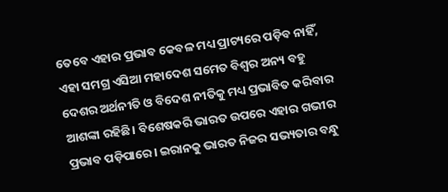ତେବେ ଏହାର ପ୍ରଭାବ କେବଳ ମଧ୍ୟ ପ୍ରାଚ୍ୟରେ ପଡ଼ିବ ନାହିଁ, ଏହା ସମଗ୍ର ଏସିଆ ମହାଦେଶ ସମେତ ବିଶ୍ୱର ଅନ୍ୟ ବହୁ ଦେଶର ଅର୍ଥନୀତି ଓ ବିଦେଶ ନୀତିକୁ ମଧ୍ୟ ପ୍ରଭାବିତ କରିବାର ଆଶଙ୍କା ରହିଛି। ବିଶେଷକରି ଭାରତ ଉପରେ ଏହାର ଗଭୀର ପ୍ରଭାବ ପଡ଼ିପାରେ। ଇରାନକୁ ଭାରତ ନିଜର ସଭ୍ୟତାର ବନ୍ଧୁ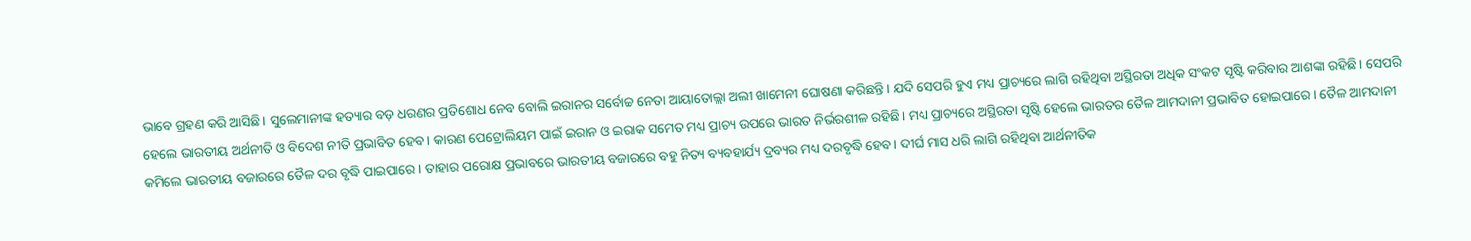ଭାବେ ଗ୍ରହଣ କରି ଆସିଛି। ସୁଲେମାନୀଙ୍କ ହତ୍ୟାର ବଡ଼ ଧରଣର ପ୍ରତିଶୋଧ ନେବ ବୋଲି ଇରାନର ସର୍ବୋଚ୍ଚ ନେତା ଆୟାତୋଲ୍ଲା ଅଲୀ ଖାମେନୀ ଘୋଷଣା କରିଛନ୍ତି। ଯଦି ସେପରି ହୁଏ ମଧ୍ୟ ପ୍ରାଚ୍ୟରେ ଲାଗି ରହିଥିବା ଅସ୍ଥିରତା ଅଧିକ ସଂକଟ ସୃଷ୍ଟି କରିବାର ଆଶଙ୍କା ରହିଛି। ସେପରି ହେଲେ ଭାରତୀୟ ଅର୍ଥନୀତି ଓ ବିଦେଶ ନୀତି ପ୍ରଭାବିତ ହେବ। କାରଣ ପେଟ୍ରୋଲିୟମ ପାଇଁ ଇରାନ ଓ ଇରାକ ସମେତ ମଧ୍ୟ ପ୍ରାଚ୍ୟ ଉପରେ ଭାରତ ନିର୍ଭରଶୀଳ ରହିଛି। ମଧ୍ୟ ପ୍ରାଚ୍ୟରେ ଅସ୍ଥିରତା ସୃଷ୍ଟି ହେଲେ ଭାରତର ତୈଳ ଆମଦାନୀ ପ୍ରଭାବିତ ହୋଇପାରେ। ତୈଳ ଆମଦାନୀ କମିଲେ ଭାରତୀୟ ବଜାରରେ ତୈଳ ଦର ବୃଦ୍ଧି ପାଇପାରେ। ତାହାର ପରୋକ୍ଷ ପ୍ରଭାବରେ ଭାରତୀୟ ବଜାରରେ ବହୁ ନିତ୍ୟ ବ୍ୟବହାର୍ଯ୍ୟ ଦ୍ରବ୍ୟର ମଧ୍ୟ ଦରବୃଦ୍ଧି ହେବ। ଦୀର୍ଘ ମାସ ଧରି ଲାଗି ରହିଥିବା ଆର୍ଥନୀତିକ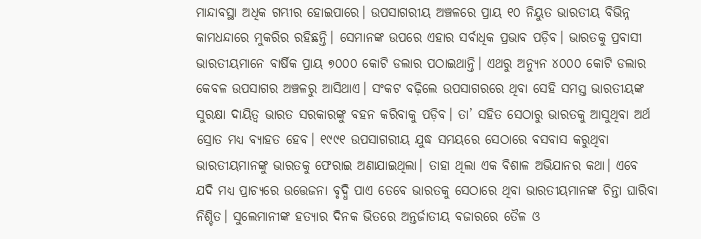ମାନ୍ଦାବସ୍ଥା ଅଧିକ ଗମ୍ଭୀର ହୋଇପାରେ। ଉପସାଗରୀୟ ଅଞ୍ଚଳରେ ପ୍ରାୟ ୧୦ ନିୟୁତ ଭାରତୀୟ ବିଭିନ୍ନ କାମଧନ୍ଦାରେ ମୁକରିର ରହିଛନ୍ତି। ସେମାନଙ୍କ ଉପରେ ଏହାର ସର୍ବାଧିକ ପ୍ରଭାବ ପଡ଼ିବ। ଭାରତକୁ ପ୍ରବାସୀ ଭାରତୀୟମାନେ ବାର୍ଷିକ ପ୍ରାୟ ୭୦୦୦ କୋଟି ଡଲାର ପଠାଇଥାନ୍ତି। ଏଥରୁ ଅନ୍ୟୁନ ୪୦୦୦ କୋଟି ଡଲାର କେବଳ ଉପସାଗର ଅଞ୍ଚଳରୁ ଆସିଥାଏ। ସଂକଟ ବଢ଼ିଲେ ଉପସାଗରରେ ଥିବା ସେହି ସମସ୍ତ ଭାରତୀୟଙ୍କ ସୁରକ୍ଷା ଦାୟିତ୍ୱ ଭାରତ ସରକାରଙ୍କୁ ବହନ କରିବାକୁ ପଡ଼ିବ। ତା’ ସହିତ ସେଠାରୁ ଭାରତକୁ ଆସୁଥିବା ଅର୍ଥ ସ୍ରୋତ ମଧ୍ୟ ବ୍ୟାହତ ହେବ। ୧୯୯୧ ଉପସାଗରୀୟ ଯୁଦ୍ଧ ସମୟରେ ସେଠାରେ ବସବାସ କରୁଥିବା ଭାରତୀୟମାନଙ୍କୁ ଭାରତକୁ ଫେରାଇ ଅଣାଯାଇଥିଲା। ତାହା ଥିଲା ଏକ ବିଶାଳ ଅଭିଯାନର କଥା। ଏବେ ଯଦି ମଧ୍ୟ ପ୍ରାଚ୍ୟରେ ଉତ୍ତେଜନା ବୃଦ୍ଧି ପାଏ ତେବେ ଭାରତକୁ ସେଠାରେ ଥିବା ଭାରତୀୟମାନଙ୍କ ଚିନ୍ତା ଘାରିବା ନିଶ୍ଚିତ। ସୁଲେମାନୀଙ୍କ ହତ୍ୟାର ଦିନକ ଭିତରେ ଅନ୍ତର୍ଜାତୀୟ ବଜାରରେ ତୈଳ ଓ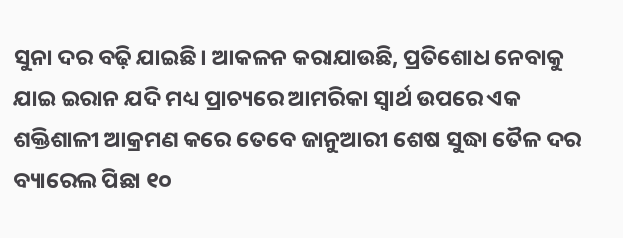ସୁନା ଦର ବଢ଼ି ଯାଇଛି। ଆକଳନ କରାଯାଉଛି, ପ୍ରତିଶୋଧ ନେବାକୁ ଯାଇ ଇରାନ ଯଦି ମଧ୍ୟ ପ୍ରାଚ୍ୟରେ ଆମରିକା ସ୍ୱାର୍ଥ ଉପରେ ଏକ ଶକ୍ତିଶାଳୀ ଆକ୍ରମଣ କରେ ତେବେ ଜାନୁଆରୀ ଶେଷ ସୁଦ୍ଧା ତୈଳ ଦର ବ୍ୟାରେଲ ପିଛା ୧୦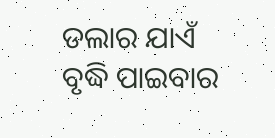ଡଲାର ଯାଏଁ ବୃଦ୍ଧି ପାଇବାର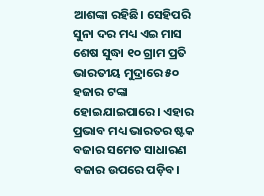ଆଶଙ୍କା ରହିଛି। ସେହିପରି ସୁନା ଦର ମଧ୍ୟ ଏଇ ମାସ ଶେଷ ସୁଦ୍ଧା ୧୦ ଗ୍ରାମ ପ୍ରତି ଭାରତୀୟ ମୁଦ୍ରାରେ ୫୦ ହଜାର ଟଙ୍କା ହୋଇଯାଇପାରେ। ଏହାର ପ୍ରଭାବ ମଧ୍ୟ ଭାରତର ଷ୍ଟକ ବଜାର ସମେତ ସାଧାରଣ ବଜାର ଉପରେ ପଡ଼ିବ।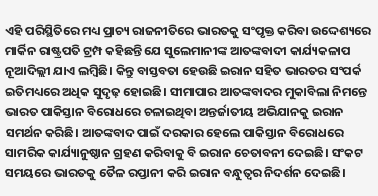ଏହି ପରିସ୍ଥିତିରେ ମଧ୍ୟ ପ୍ରାଚ୍ୟ ରାଜନୀତିରେ ଭାରତକୁ ସଂପୃକ୍ତ କରିବା ଉଦ୍ଦେଶ୍ୟରେ ମାର୍କିନ ରାଷ୍ଟ୍ରପତି ଟ୍ରମ୍ପ କହିଛନ୍ତି ଯେ ସୁଲେମାନୀଙ୍କ ଆତଙ୍କବାଦୀ କାର୍ଯ୍ୟକଳାପ ନୂଆଦିଲ୍ଲୀ ଯାଏ ଲମ୍ବିଛି। କିନ୍ତୁ ବାସ୍ତବତା ହେଉଛି ଇରାନ ସହିତ ଭାରତର ସଂପର୍କ ଇତିମଧ୍ୟରେ ଅଧିକ ସୁଦୃଢ଼ ହୋଇଛି। ସୀମାପାର ଆତଙ୍କବାଦର ମୁକାବିଲା ନିମନ୍ତେ ଭାରତ ପାକିସ୍ତାନ ବିରୋଧରେ ଚଳାଇଥିବା ଅନ୍ତର୍ଜାତୀୟ ଅଭିଯାନକୁ ଇରାନ ସମର୍ଥନ କରିଛି। ଆତଙ୍କବାଦ ପାଇଁ ଦରକାର ହେଲେ ପାକିସ୍ତାନ ବିରୋଧରେ ସାମରିକ କାର୍ଯ୍ୟାନୁଷ୍ଠାନ ଗ୍ରହଣ କରିବାକୁ ବି ଇରାନ ଚେତାବନୀ ଦେଇଛି। ସଂକଟ ସମୟରେ ଭାରତକୁ ତୈଳ ରପ୍ତାନୀ କରି ଇରାନ ବନ୍ଧୁତ୍ୱର ନିଦର୍ଶନ ଦେଇଛି।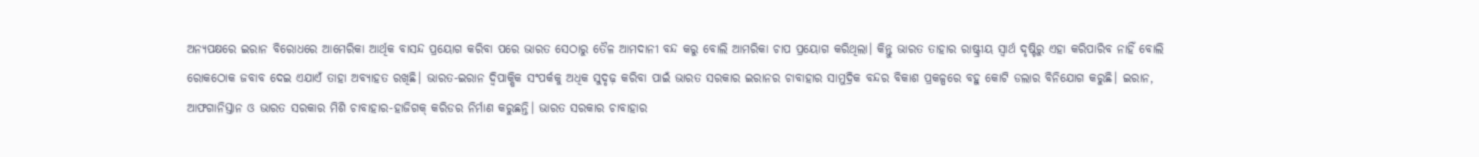ଅନ୍ୟପକ୍ଷରେ ଇରାନ ବିରୋଧରେ ଆମେରିକା ଆର୍ଥିକ ବାସନ୍ଦ ପ୍ରୟୋଗ କରିବା ପରେ ଭାରତ ସେଠାରୁ ତୈଳ ଆମଦାନୀ ବନ୍ଦ କରୁ ବୋଲି ଆମରିକା ଚାପ ପ୍ରୟୋଗ କରିଥିଲା। କିନ୍ତୁ ଭାରତ ତାହାର ରାଷ୍ଟ୍ରୀୟ ସ୍ୱାର୍ଥ ଦୃଷ୍ଟିରୁ ଏହା କରିପାରିବ ନାହିଁ ବୋଲି ରୋକଠୋକ ଜବାବ ଦେଇ ଏଯାଏଁ ତାହା ଅବ୍ୟାହତ ରଖିଛି। ଭାରତ-ଇରାନ ଦ୍ୱିପାକ୍ଷିକ ସଂପର୍କକୁ ଅଧିକ ସୁଦୃଢ଼ କରିବା ପାଇଁ ଭାରତ ସରକାର ଇରାନର ଚାବାହାର ସାମୁଦ୍ରିକ ବନ୍ଦର ବିକାଶ ପ୍ରକଳ୍ପରେ ବହୁ କୋଟି ଡଲାର ବିନିଯୋଗ କରୁଛି। ଇରାନ, ଆଫଗାନିସ୍ତାନ ଓ ଭାରତ ସରକାର ମିଶି ଚାବାହାର-ହାଜିଗକ୍‌ କରିଡର ନିର୍ମାଣ କରୁଛନ୍ତି। ଭାରତ ସରକାର ଚାବାହାର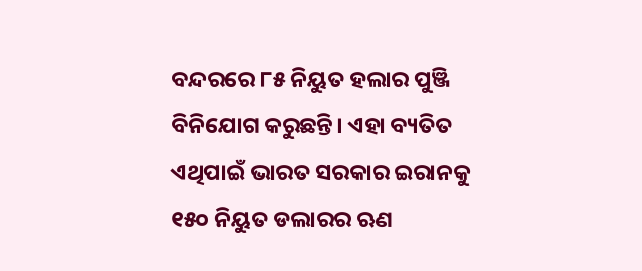ବନ୍ଦରରେ ୮୫ ନିୟୁତ ହଲାର ପୁଞ୍ଜି ବିନିଯୋଗ କରୁଛନ୍ତି। ଏହା ବ୍ୟତିତ ଏଥିପାଇଁ ଭାରତ ସରକାର ଇରାନକୁ ୧୫୦ ନିୟୁତ ଡଲାରର ଋଣ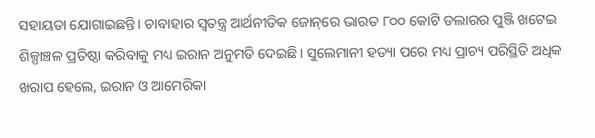ସହାୟତା ଯୋଗାଇଛନ୍ତି। ଚାବାହାର ସ୍ୱତନ୍ତ୍ର ଆର୍ଥନୀତିକ ଜୋନ୍‌ରେ ଭାରତ ୮୦୦ କୋଟି ଡଲାରର ପୁଞ୍ଜି ଖଟେଇ ଶିଳ୍ପାଞ୍ଚଳ ପ୍ରତିଷ୍ଠା କରିବାକୁ ମଧ୍ୟ ଇରାନ ଅନୁମତି ଦେଇଛି। ସୁଲେମାନୀ ହତ୍ୟା ପରେ ମଧ୍ୟ ପ୍ରାଚ୍ୟ ପରିସ୍ଥିତି ଅଧିକ ଖରାପ ହେଲେ, ଇରାନ ଓ ଆମେରିକା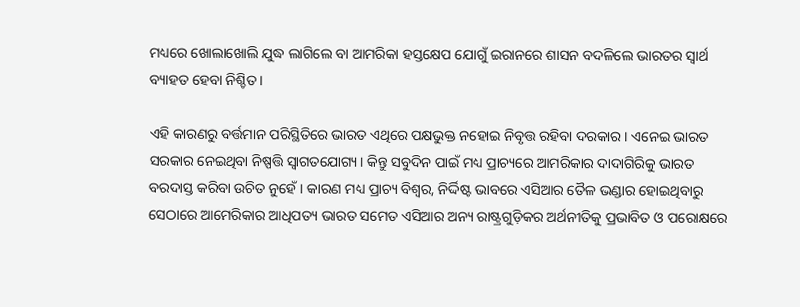ମଧ୍ୟରେ ଖୋଲାଖୋଲି ଯୁଦ୍ଧ ଲାଗିଲେ ବା ଆମରିକା ହସ୍ତକ୍ଷେପ ଯୋଗୁଁ ଇରାନରେ ଶାସନ ବଦଳିଲେ ଭାରତର ସ୍ୱାର୍ଥ ବ୍ୟାହତ ହେବା ନିଶ୍ଚିତ।

ଏହି କାରଣରୁ ବର୍ତ୍ତମାନ ପରିସ୍ଥିତିରେ ଭାରତ ଏଥିରେ ପକ୍ଷଭୁକ୍ତ ନହୋଇ ନିବୃତ୍ତ ରହିବା ଦରକାର। ଏନେଇ ଭାରତ ସରକାର ନେଇଥିବା ନିଷ୍ପତ୍ତି ସ୍ୱାଗତଯୋଗ୍ୟ। କିନ୍ତୁ ସବୁଦିନ ପାଇଁ ମଧ୍ୟ ପ୍ରାଚ୍ୟରେ ଆମରିକାର ଦାଦାଗିରିକୁ ଭାରତ ବରଦାସ୍ତ କରିବା ଉଚିତ ନୁହେଁ। କାରଣ ମଧ୍ୟ ପ୍ରାଚ୍ୟ ବିଶ୍ୱର, ନିର୍ଦ୍ଦିଷ୍ଟ ଭାବରେ ଏସିଆର ତୈଳ ଭଣ୍ଡାର ହୋଇଥିବାରୁ ସେଠାରେ ଆମେରିକାର ଆଧିପତ୍ୟ ଭାରତ ସମେତ ଏସିଆର ଅନ୍ୟ ରାଷ୍ଟ୍ରଗୁଡ଼ିକର ଅର୍ଥନୀତିକୁ ପ୍ରଭାବିତ ଓ ପରୋକ୍ଷରେ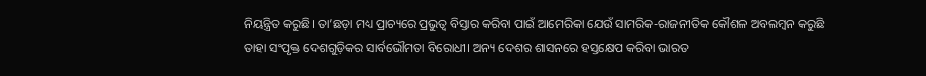ନିୟନ୍ତ୍ରିତ କରୁଛି। ତା’ଛଡ଼ା ମଧ୍ୟ ପ୍ରାଚ୍ୟରେ ପ୍ରଭୁତ୍ୱ ବିସ୍ତାର କରିବା ପାଇଁ ଆମେରିକା ଯେଉଁ ସାମରିକ-ରାଜନୀତିକ କୌଶଳ ଅବଲମ୍ବନ କରୁଛି ତାହା ସଂପୃକ୍ତ ଦେଶଗୁଡ଼ିକର ସାର୍ବଭୌମତା ବିରୋଧୀ। ଅନ୍ୟ ଦେଶର ଶାସନରେ ହସ୍ତକ୍ଷେପ କରିବା ଭାରତ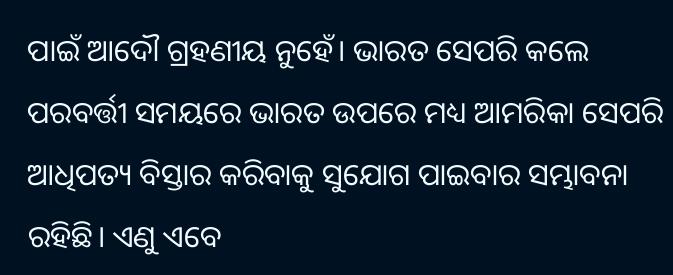ପାଇଁ ଆଦୌ ଗ୍ରହଣୀୟ ନୁହେଁ। ଭାରତ ସେପରି କଲେ ପରବର୍ତ୍ତୀ ସମୟରେ ଭାରତ ଉପରେ ମଧ୍ୟ ଆମରିକା ସେପରି ଆଧିପତ୍ୟ ବିସ୍ତାର କରିବାକୁ ସୁଯୋଗ ପାଇବାର ସମ୍ଭାବନା ରହିଛି। ଏଣୁ ଏବେ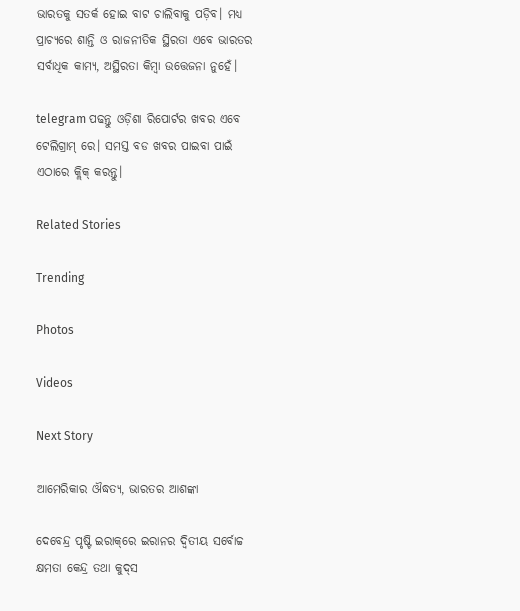ଭାରତକୁ ସତର୍କ ହୋଇ ବାଟ ଚାଲିବାକୁ ପଡ଼ିବ। ମଧ୍ୟ ପ୍ରାଚ୍ୟରେ ଶାନ୍ତି ଓ ରାଜନୀତିକ ସ୍ଥିରତା ଏବେ ଭାରତର ସର୍ବାଧିକ କାମ୍ୟ, ଅସ୍ଥିରତା କିମ୍ବା ଉତ୍ତେଜନା ନୁହେଁ।

telegram ପଢନ୍ତୁ ଓଡ଼ିଶା ରିପୋର୍ଟର ଖବର ଏବେ ଟେଲିଗ୍ରାମ୍ ରେ। ସମସ୍ତ ବଡ ଖବର ପାଇବା ପାଇଁ ଏଠାରେ କ୍ଲିକ୍ କରନ୍ତୁ।

Related Stories

Trending

Photos

Videos

Next Story

ଆମେରିକାର ଔଦ୍ଧତ୍ୟ, ଭାରତର ଆଶଙ୍କା

ଦେବେନ୍ଦ୍ର ପୃଷ୍ଟି ଇରାକ୍‌ରେ ଇରାନର ଦ୍ୱିତୀୟ ସର୍ବୋଚ୍ଚ କ୍ଷମତା କେନ୍ଦ୍ର ତଥା କୁଦ୍‌ସ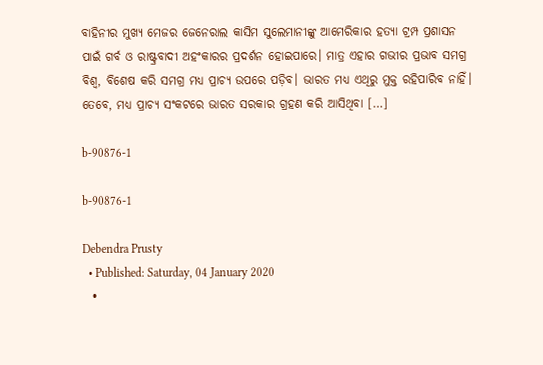ବାହିନୀର ମୁଖ୍ୟ ମେଜର ଜେନେରାଲ କାସିମ ସୁଲେମାନୀଙ୍କୁ ଆମେରିକାର ହତ୍ୟା ଟ୍ରମ୍ପ ପ୍ରଶାସନ ପାଇଁ ଗର୍ବ ଓ ରାଷ୍ଟ୍ରବାଦୀ ଅହଂକାରର ପ୍ରଦର୍ଶନ ହୋଇପାରେ। ମାତ୍ର ଏହାର ଗଭୀର ପ୍ରଭାବ ସମଗ୍ର ବିଶ୍ୱ, ବିଶେଷ କରି ସମଗ୍ର ମଧ୍ୟ ପ୍ରାଚ୍ୟ ଉପରେ ପଡ଼ିବ। ଭାରତ ମଧ୍ୟ ଏଥିରୁ ମୁକ୍ତ ରହିପାରିବ ନାହିଁ। ତେବେ, ମଧ୍ୟ ପ୍ରାଚ୍ୟ ସଂକଟରେ ଭାରତ ସରକାର ଗ୍ରହଣ କରି ଆସିଥିବା […]

b-90876-1

b-90876-1

Debendra Prusty
  • Published: Saturday, 04 January 2020
  •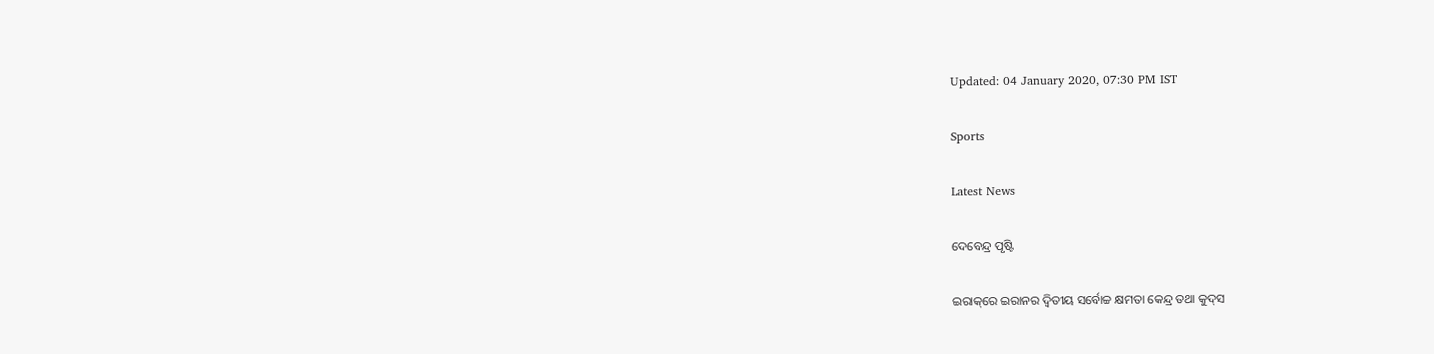Updated: 04 January 2020, 07:30 PM IST

Sports

Latest News

ଦେବେନ୍ଦ୍ର ପୃଷ୍ଟି

ଇରାକ୍‌ରେ ଇରାନର ଦ୍ୱିତୀୟ ସର୍ବୋଚ୍ଚ କ୍ଷମତା କେନ୍ଦ୍ର ତଥା କୁଦ୍‌ସ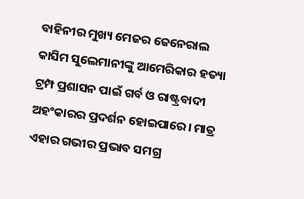ବାହିନୀର ମୁଖ୍ୟ ମେଜର ଜେନେରାଲ କାସିମ ସୁଲେମାନୀଙ୍କୁ ଆମେରିକାର ହତ୍ୟା ଟ୍ରମ୍ପ ପ୍ରଶାସନ ପାଇଁ ଗର୍ବ ଓ ରାଷ୍ଟ୍ରବାଦୀ ଅହଂକାରର ପ୍ରଦର୍ଶନ ହୋଇପାରେ। ମାତ୍ର ଏହାର ଗଭୀର ପ୍ରଭାବ ସମଗ୍ର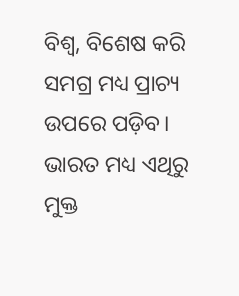ବିଶ୍ୱ, ବିଶେଷ କରି ସମଗ୍ର ମଧ୍ୟ ପ୍ରାଚ୍ୟ ଉପରେ ପଡ଼ିବ। ଭାରତ ମଧ୍ୟ ଏଥିରୁ ମୁକ୍ତ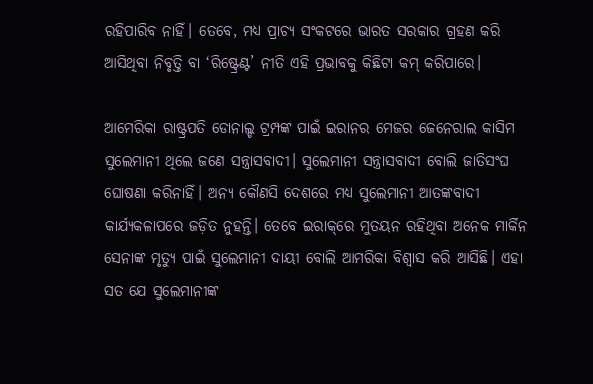ରହିପାରିବ ନାହିଁ। ତେବେ, ମଧ୍ୟ ପ୍ରାଚ୍ୟ ସଂକଟରେ ଭାରତ ସରକାର ଗ୍ରହଣ କରି ଆସିଥିବା ନିବୃତ୍ତି ବା ‘ରିଷ୍ଟ୍ରେଣ୍ଟ’ ନୀତି ଏହି ପ୍ରଭାବକୁ କିଛିଟା କମ୍‌ କରିପାରେ।

ଆମେରିକା ରାଷ୍ଟ୍ରପତି ଡୋନାଲ୍ଡ ଟ୍ରମ୍ପଙ୍କ ପାଇଁ ଇରାନର ମେଜର ଜେନେରାଲ କାସିମ ସୁଲେମାନୀ ଥିଲେ ଜଣେ ସନ୍ତ୍ରାସବାଦୀ। ସୁଲେମାନୀ ସନ୍ତ୍ରାସବାଦୀ ବୋଲି ଜାତିସଂଘ ଘୋଷଣା କରିନାହିଁ। ଅନ୍ୟ କୌଣସି ଦେଶରେ ମଧ୍ୟ ସୁଲେମାନୀ ଆତଙ୍କବାଦୀ କାର୍ଯ୍ୟକଳାପରେ ଜଡ଼ିତ ନୁହନ୍ତି। ତେବେ ଇରାକ୍‌ରେ ମୁତୟନ ରହିଥିବା ଅନେକ ମାର୍କିନ ସେନାଙ୍କ ମୃତ୍ୟୁ ପାଇଁ ସୁଲେମାନୀ ଦାୟୀ ବୋଲି ଆମରିକା ବିଶ୍ୱାସ କରି ଆସିଛି। ଏହା ସତ ଯେ ସୁଲେମାନୀଙ୍କ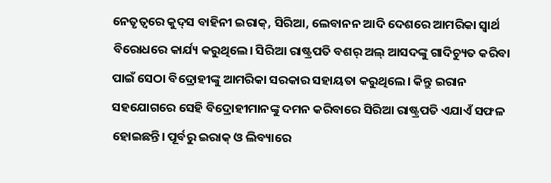ନେତୃତ୍ୱରେ କୁଦ୍‌ସ ବାହିନୀ ଇରାକ୍‌, ସିରିଆ, ଲେବାନନ ଆଦି ଦେଶରେ ଆମରିକା ସ୍ୱାର୍ଥ ବିରୋଧରେ କାର୍ଯ୍ୟ କରୁଥିଲେ। ସିରିଆ ରାଷ୍ଟ୍ରପତି ବଶର୍‌ ଅଲ୍‌ ଆସଦଙ୍କୁ ଗାଦିଚ୍ୟୁତ କରିବା ପାଇଁ ସେଠା ବିଦ୍ରୋହୀଙ୍କୁ ଆମରିକା ସରକାର ସହାୟତା କରୁଥିଲେ। କିନ୍ତୁ ଇରାନ ସହଯୋଗରେ ସେହି ବିଦ୍ରୋହୀମାନଙ୍କୁ ଦମନ କରିବାରେ ସିରିଆ ରାଷ୍ଟ୍ରପତି ଏଯାଏଁ ସଫଳ ହୋଇଛନ୍ତି। ପୂର୍ବରୁ ଇରାକ୍‌ ଓ ଲିବ୍ୟାରେ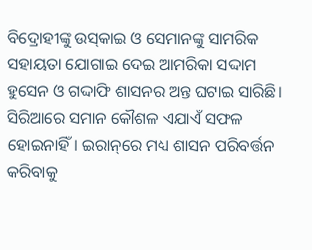ବିଦ୍ରୋହୀଙ୍କୁ ଉସ୍‌କାଇ ଓ ସେମାନଙ୍କୁ ସାମରିକ ସହାୟତା ଯୋଗାଇ ଦେଇ ଆମରିକା ସଦ୍ଦାମ ହୁସେନ ଓ ଗଦ୍ଦାଫି ଶାସନର ଅନ୍ତ ଘଟାଇ ସାରିଛି। ସିରିଆରେ ସମାନ କୌଶଳ ଏଯାଏଁ ସଫଳ ହୋଇନାହିଁ। ଇରାନ୍‌ରେ ମଧ୍ୟ ଶାସନ ପରିବର୍ତ୍ତନ କରିବାକୁ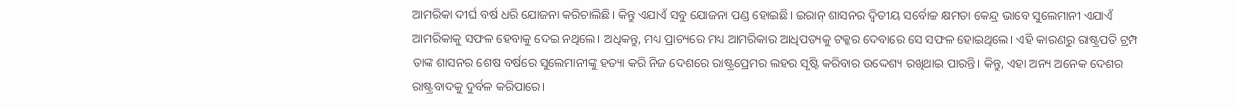ଆମରିକା ଦୀର୍ଘ ବର୍ଷ ଧରି ଯୋଜନା କରିଚାଲିଛି। କିନ୍ତୁ ଏଯାଏଁ ସବୁ ଯୋଜନା ପଣ୍ଡ ହୋଇଛି। ଇରାନ୍‌ ଶାସନର ଦ୍ୱିତୀୟ ସର୍ବୋଚ୍ଚ କ୍ଷମତା କେନ୍ଦ୍ର ଭାବେ ସୁଲେମାନୀ ଏଯାଏଁ ଆମରିକାକୁ ସଫଳ ହେବାକୁ ଦେଇ ନଥିଲେ। ଅଧିକନ୍ତୁ, ମଧ୍ୟ ପ୍ରାଚ୍ୟରେ ମଧ୍ୟ ଆମରିକାର ଆଧିପତ୍ୟକୁ ଟକ୍କର ଦେବାରେ ସେ ସଫଳ ହୋଇଥିଲେ। ଏହି କାରଣରୁ ରାଷ୍ଟ୍ରପତି ଟ୍ରମ୍ପ ତାଙ୍କ ଶାସନର ଶେଷ ବର୍ଷରେ ସୁଲେମାନୀଙ୍କୁ ହତ୍ୟା କରି ନିଜ ଦେଶରେ ରାଷ୍ଟ୍ରପ୍ରେମର ଲହର ସୃଷ୍ଟି କରିବାର ଉଦ୍ଦେଶ୍ୟ ରଖିଥାଇ ପାରନ୍ତି। କିନ୍ତୁ, ଏହା ଅନ୍ୟ ଅନେକ ଦେଶର ରାଷ୍ଟ୍ରବାଦକୁ ଦୁର୍ବଳ କରିପାରେ।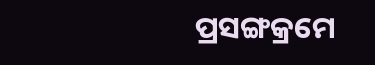ପ୍ରସଙ୍ଗକ୍ରମେ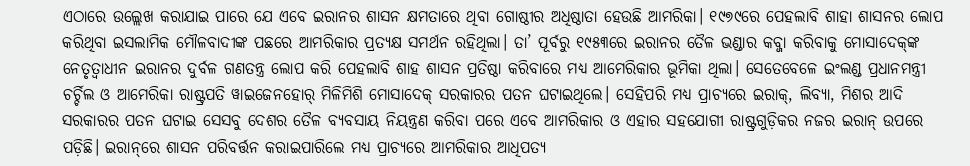ଏଠାରେ ଉଲ୍ଲେଖ କରାଯାଇ ପାରେ ଯେ ଏବେ ଇରାନର ଶାସନ କ୍ଷମତାରେ ଥିବା ଗୋଷ୍ଠୀର ଅଧିଷ୍ଠାତା ହେଉଛି ଆମରିକା। ୧୯୭୯ରେ ପେହଲାବି ଶାହା ଶାସନର ଲୋପ କରିଥିବା ଇସଲାମିକ ମୌଳବାଦୀଙ୍କ ପଛରେ ଆମରିକାର ପ୍ରତ୍ୟକ୍ଷ ସମର୍ଥନ ରହିଥିଲା। ତା’ ପୂର୍ବରୁ ୧୯୫୩ରେ ଇରାନର ତୈଳ ଭଣ୍ଡାର କବ୍ଜା କରିବାକୁ ମୋସାଦେକ୍‌ଙ୍କ ନେତୃତ୍ୱାଧୀନ ଇରାନର ଦୁର୍ବଳ ଗଣତନ୍ତ୍ର ଲୋପ କରି ପେହଲାବି ଶାହ ଶାସନ ପ୍ରତିଷ୍ଠା କରିବାରେ ମଧ୍ୟ ଆମେରିକାର ଭୂମିକା ଥିଲା। ସେତେବେଳେ ଇଂଲଣ୍ଡ ପ୍ରଧାନମନ୍ତ୍ରୀ ଚର୍ଚ୍ଚିଲ ଓ ଆମେରିକା ରାଷ୍ଟ୍ରପତି ୱାଇଜେନହୋର୍‌ ମିଳିମିଶି ମୋସାଦେକ୍‌ ସରକାରର ପତନ ଘଟାଇଥିଲେ। ସେହିପରି ମଧ୍ୟ ପ୍ରାଚ୍ୟରେ ଇରାକ୍‌, ଲିବ୍ୟା, ମିଶର ଆଦି ସରକାରର ପତନ ଘଟାଇ ସେସବୁ ଦେଶର ତୈଳ ବ୍ୟବସାୟ ନିୟନ୍ତ୍ରଣ କରିବା ପରେ ଏବେ ଆମରିକାର ଓ ଏହାର ସହଯୋଗୀ ରାଷ୍ଟ୍ରଗୁଡ଼ିକର ନଜର ଇରାନ୍‌ ଉପରେ ପଡ଼ିଛି। ଇରାନ୍‌ରେ ଶାସନ ପରିବର୍ତ୍ତନ କରାଇପାରିଲେ ମଧ୍ୟ ପ୍ରାଚ୍ୟରେ ଆମରିକାର ଆଧିପତ୍ୟ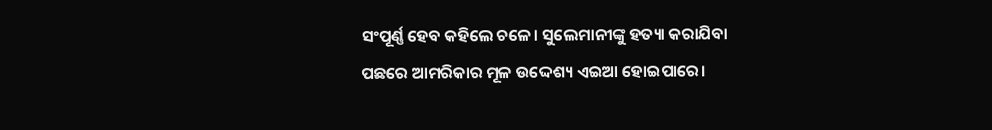ସଂପୂର୍ଣ୍ଣ ହେବ କହିଲେ ଚଳେ। ସୁଲେମାନୀଙ୍କୁ ହତ୍ୟା କରାଯିବା ପଛରେ ଆମରିକାର ମୂଳ ଉଦ୍ଦେଶ୍ୟ ଏଇଆ ହୋଇପାରେ।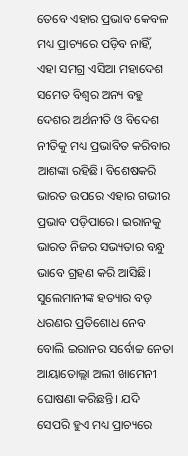ତେବେ ଏହାର ପ୍ରଭାବ କେବଳ ମଧ୍ୟ ପ୍ରାଚ୍ୟରେ ପଡ଼ିବ ନାହିଁ, ଏହା ସମଗ୍ର ଏସିଆ ମହାଦେଶ ସମେତ ବିଶ୍ୱର ଅନ୍ୟ ବହୁ ଦେଶର ଅର୍ଥନୀତି ଓ ବିଦେଶ ନୀତିକୁ ମଧ୍ୟ ପ୍ରଭାବିତ କରିବାର ଆଶଙ୍କା ରହିଛି। ବିଶେଷକରି ଭାରତ ଉପରେ ଏହାର ଗଭୀର ପ୍ରଭାବ ପଡ଼ିପାରେ। ଇରାନକୁ ଭାରତ ନିଜର ସଭ୍ୟତାର ବନ୍ଧୁ ଭାବେ ଗ୍ରହଣ କରି ଆସିଛି। ସୁଲେମାନୀଙ୍କ ହତ୍ୟାର ବଡ଼ ଧରଣର ପ୍ରତିଶୋଧ ନେବ ବୋଲି ଇରାନର ସର୍ବୋଚ୍ଚ ନେତା ଆୟାତୋଲ୍ଲା ଅଲୀ ଖାମେନୀ ଘୋଷଣା କରିଛନ୍ତି। ଯଦି ସେପରି ହୁଏ ମଧ୍ୟ ପ୍ରାଚ୍ୟରେ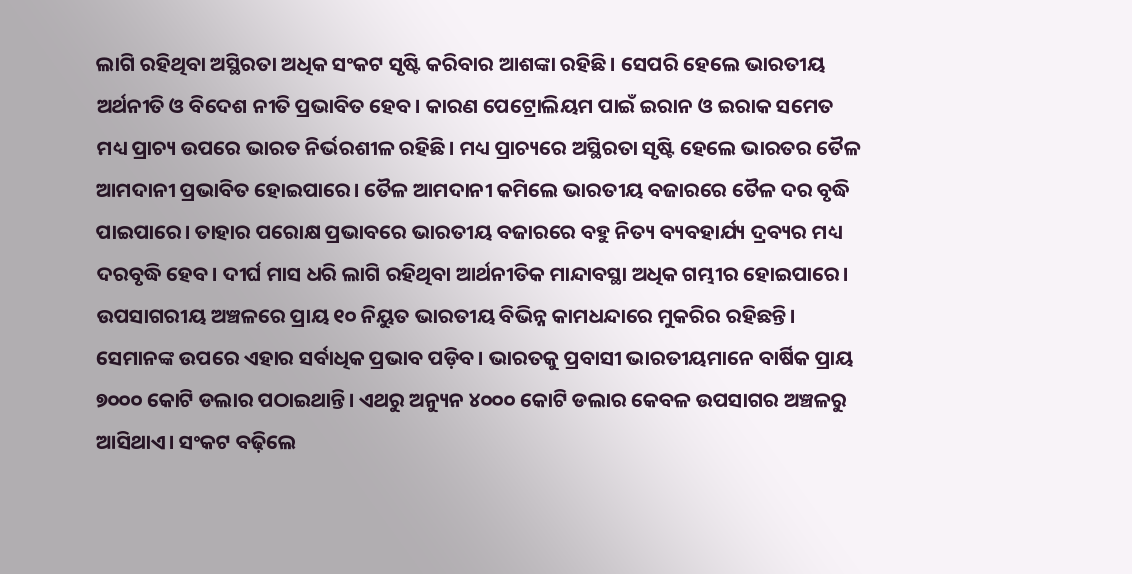ଲାଗି ରହିଥିବା ଅସ୍ଥିରତା ଅଧିକ ସଂକଟ ସୃଷ୍ଟି କରିବାର ଆଶଙ୍କା ରହିଛି। ସେପରି ହେଲେ ଭାରତୀୟ ଅର୍ଥନୀତି ଓ ବିଦେଶ ନୀତି ପ୍ରଭାବିତ ହେବ। କାରଣ ପେଟ୍ରୋଲିୟମ ପାଇଁ ଇରାନ ଓ ଇରାକ ସମେତ ମଧ୍ୟ ପ୍ରାଚ୍ୟ ଉପରେ ଭାରତ ନିର୍ଭରଶୀଳ ରହିଛି। ମଧ୍ୟ ପ୍ରାଚ୍ୟରେ ଅସ୍ଥିରତା ସୃଷ୍ଟି ହେଲେ ଭାରତର ତୈଳ ଆମଦାନୀ ପ୍ରଭାବିତ ହୋଇପାରେ। ତୈଳ ଆମଦାନୀ କମିଲେ ଭାରତୀୟ ବଜାରରେ ତୈଳ ଦର ବୃଦ୍ଧି ପାଇପାରେ। ତାହାର ପରୋକ୍ଷ ପ୍ରଭାବରେ ଭାରତୀୟ ବଜାରରେ ବହୁ ନିତ୍ୟ ବ୍ୟବହାର୍ଯ୍ୟ ଦ୍ରବ୍ୟର ମଧ୍ୟ ଦରବୃଦ୍ଧି ହେବ। ଦୀର୍ଘ ମାସ ଧରି ଲାଗି ରହିଥିବା ଆର୍ଥନୀତିକ ମାନ୍ଦାବସ୍ଥା ଅଧିକ ଗମ୍ଭୀର ହୋଇପାରେ। ଉପସାଗରୀୟ ଅଞ୍ଚଳରେ ପ୍ରାୟ ୧୦ ନିୟୁତ ଭାରତୀୟ ବିଭିନ୍ନ କାମଧନ୍ଦାରେ ମୁକରିର ରହିଛନ୍ତି। ସେମାନଙ୍କ ଉପରେ ଏହାର ସର୍ବାଧିକ ପ୍ରଭାବ ପଡ଼ିବ। ଭାରତକୁ ପ୍ରବାସୀ ଭାରତୀୟମାନେ ବାର୍ଷିକ ପ୍ରାୟ ୭୦୦୦ କୋଟି ଡଲାର ପଠାଇଥାନ୍ତି। ଏଥରୁ ଅନ୍ୟୁନ ୪୦୦୦ କୋଟି ଡଲାର କେବଳ ଉପସାଗର ଅଞ୍ଚଳରୁ ଆସିଥାଏ। ସଂକଟ ବଢ଼ିଲେ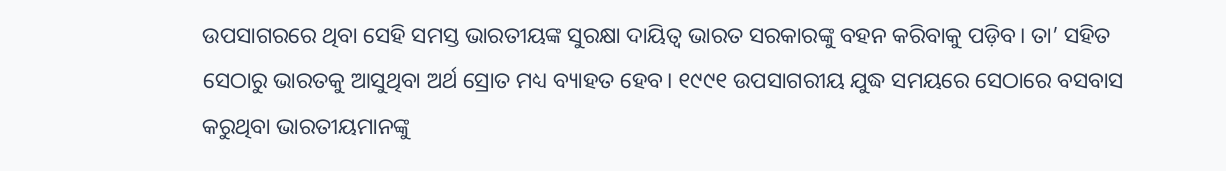ଉପସାଗରରେ ଥିବା ସେହି ସମସ୍ତ ଭାରତୀୟଙ୍କ ସୁରକ୍ଷା ଦାୟିତ୍ୱ ଭାରତ ସରକାରଙ୍କୁ ବହନ କରିବାକୁ ପଡ଼ିବ। ତା’ ସହିତ ସେଠାରୁ ଭାରତକୁ ଆସୁଥିବା ଅର୍ଥ ସ୍ରୋତ ମଧ୍ୟ ବ୍ୟାହତ ହେବ। ୧୯୯୧ ଉପସାଗରୀୟ ଯୁଦ୍ଧ ସମୟରେ ସେଠାରେ ବସବାସ କରୁଥିବା ଭାରତୀୟମାନଙ୍କୁ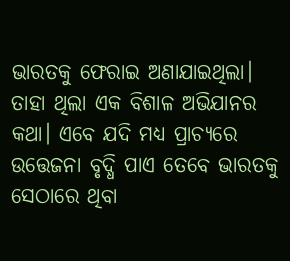ଭାରତକୁ ଫେରାଇ ଅଣାଯାଇଥିଲା। ତାହା ଥିଲା ଏକ ବିଶାଳ ଅଭିଯାନର କଥା। ଏବେ ଯଦି ମଧ୍ୟ ପ୍ରାଚ୍ୟରେ ଉତ୍ତେଜନା ବୃଦ୍ଧି ପାଏ ତେବେ ଭାରତକୁ ସେଠାରେ ଥିବା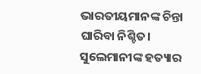ଭାରତୀୟମାନଙ୍କ ଚିନ୍ତା ଘାରିବା ନିଶ୍ଚିତ। ସୁଲେମାନୀଙ୍କ ହତ୍ୟାର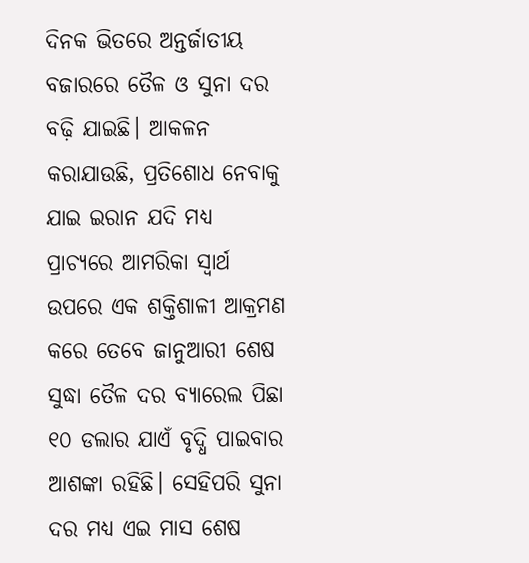ଦିନକ ଭିତରେ ଅନ୍ତର୍ଜାତୀୟ ବଜାରରେ ତୈଳ ଓ ସୁନା ଦର ବଢ଼ି ଯାଇଛି। ଆକଳନ କରାଯାଉଛି, ପ୍ରତିଶୋଧ ନେବାକୁ ଯାଇ ଇରାନ ଯଦି ମଧ୍ୟ ପ୍ରାଚ୍ୟରେ ଆମରିକା ସ୍ୱାର୍ଥ ଉପରେ ଏକ ଶକ୍ତିଶାଳୀ ଆକ୍ରମଣ କରେ ତେବେ ଜାନୁଆରୀ ଶେଷ ସୁଦ୍ଧା ତୈଳ ଦର ବ୍ୟାରେଲ ପିଛା ୧୦ ଡଲାର ଯାଏଁ ବୃଦ୍ଧି ପାଇବାର ଆଶଙ୍କା ରହିଛି। ସେହିପରି ସୁନା ଦର ମଧ୍ୟ ଏଇ ମାସ ଶେଷ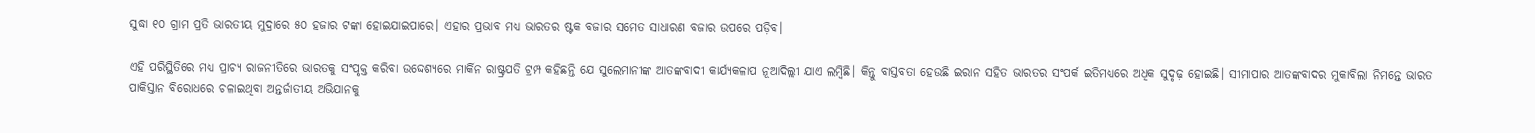ସୁଦ୍ଧା ୧୦ ଗ୍ରାମ ପ୍ରତି ଭାରତୀୟ ମୁଦ୍ରାରେ ୫୦ ହଜାର ଟଙ୍କା ହୋଇଯାଇପାରେ। ଏହାର ପ୍ରଭାବ ମଧ୍ୟ ଭାରତର ଷ୍ଟକ ବଜାର ସମେତ ସାଧାରଣ ବଜାର ଉପରେ ପଡ଼ିବ।

ଏହି ପରିସ୍ଥିତିରେ ମଧ୍ୟ ପ୍ରାଚ୍ୟ ରାଜନୀତିରେ ଭାରତକୁ ସଂପୃକ୍ତ କରିବା ଉଦ୍ଦେଶ୍ୟରେ ମାର୍କିନ ରାଷ୍ଟ୍ରପତି ଟ୍ରମ୍ପ କହିଛନ୍ତି ଯେ ସୁଲେମାନୀଙ୍କ ଆତଙ୍କବାଦୀ କାର୍ଯ୍ୟକଳାପ ନୂଆଦିଲ୍ଲୀ ଯାଏ ଲମ୍ବିଛି। କିନ୍ତୁ ବାସ୍ତବତା ହେଉଛି ଇରାନ ସହିତ ଭାରତର ସଂପର୍କ ଇତିମଧ୍ୟରେ ଅଧିକ ସୁଦୃଢ଼ ହୋଇଛି। ସୀମାପାର ଆତଙ୍କବାଦର ମୁକାବିଲା ନିମନ୍ତେ ଭାରତ ପାକିସ୍ତାନ ବିରୋଧରେ ଚଳାଇଥିବା ଅନ୍ତର୍ଜାତୀୟ ଅଭିଯାନକୁ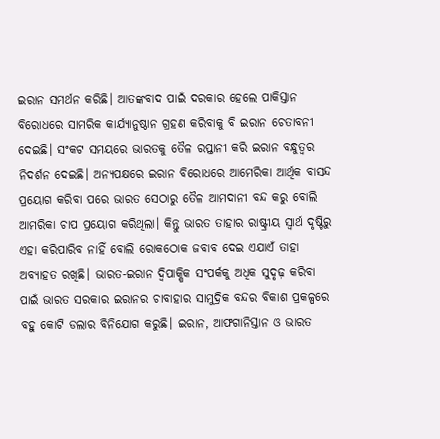ଇରାନ ସମର୍ଥନ କରିଛି। ଆତଙ୍କବାଦ ପାଇଁ ଦରକାର ହେଲେ ପାକିସ୍ତାନ ବିରୋଧରେ ସାମରିକ କାର୍ଯ୍ୟାନୁଷ୍ଠାନ ଗ୍ରହଣ କରିବାକୁ ବି ଇରାନ ଚେତାବନୀ ଦେଇଛି। ସଂକଟ ସମୟରେ ଭାରତକୁ ତୈଳ ରପ୍ତାନୀ କରି ଇରାନ ବନ୍ଧୁତ୍ୱର ନିଦର୍ଶନ ଦେଇଛି। ଅନ୍ୟପକ୍ଷରେ ଇରାନ ବିରୋଧରେ ଆମେରିକା ଆର୍ଥିକ ବାସନ୍ଦ ପ୍ରୟୋଗ କରିବା ପରେ ଭାରତ ସେଠାରୁ ତୈଳ ଆମଦାନୀ ବନ୍ଦ କରୁ ବୋଲି ଆମରିକା ଚାପ ପ୍ରୟୋଗ କରିଥିଲା। କିନ୍ତୁ ଭାରତ ତାହାର ରାଷ୍ଟ୍ରୀୟ ସ୍ୱାର୍ଥ ଦୃଷ୍ଟିରୁ ଏହା କରିପାରିବ ନାହିଁ ବୋଲି ରୋକଠୋକ ଜବାବ ଦେଇ ଏଯାଏଁ ତାହା ଅବ୍ୟାହତ ରଖିଛି। ଭାରତ-ଇରାନ ଦ୍ୱିପାକ୍ଷିକ ସଂପର୍କକୁ ଅଧିକ ସୁଦୃଢ଼ କରିବା ପାଇଁ ଭାରତ ସରକାର ଇରାନର ଚାବାହାର ସାମୁଦ୍ରିକ ବନ୍ଦର ବିକାଶ ପ୍ରକଳ୍ପରେ ବହୁ କୋଟି ଡଲାର ବିନିଯୋଗ କରୁଛି। ଇରାନ, ଆଫଗାନିସ୍ତାନ ଓ ଭାରତ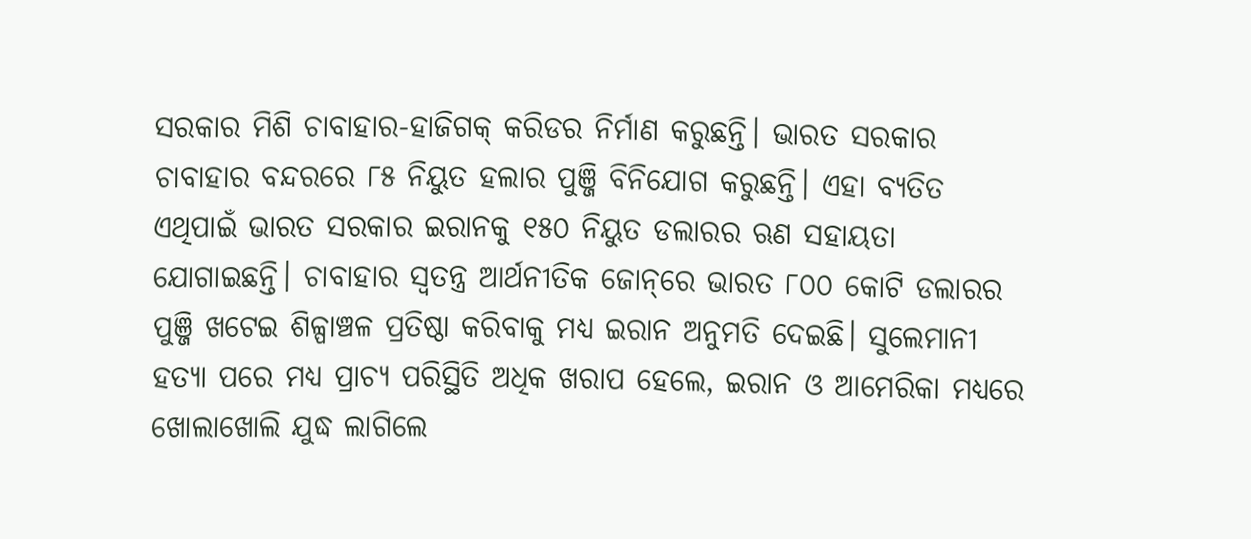ସରକାର ମିଶି ଚାବାହାର-ହାଜିଗକ୍‌ କରିଡର ନିର୍ମାଣ କରୁଛନ୍ତି। ଭାରତ ସରକାର ଚାବାହାର ବନ୍ଦରରେ ୮୫ ନିୟୁତ ହଲାର ପୁଞ୍ଜି ବିନିଯୋଗ କରୁଛନ୍ତି। ଏହା ବ୍ୟତିତ ଏଥିପାଇଁ ଭାରତ ସରକାର ଇରାନକୁ ୧୫୦ ନିୟୁତ ଡଲାରର ଋଣ ସହାୟତା ଯୋଗାଇଛନ୍ତି। ଚାବାହାର ସ୍ୱତନ୍ତ୍ର ଆର୍ଥନୀତିକ ଜୋନ୍‌ରେ ଭାରତ ୮୦୦ କୋଟି ଡଲାରର ପୁଞ୍ଜି ଖଟେଇ ଶିଳ୍ପାଞ୍ଚଳ ପ୍ରତିଷ୍ଠା କରିବାକୁ ମଧ୍ୟ ଇରାନ ଅନୁମତି ଦେଇଛି। ସୁଲେମାନୀ ହତ୍ୟା ପରେ ମଧ୍ୟ ପ୍ରାଚ୍ୟ ପରିସ୍ଥିତି ଅଧିକ ଖରାପ ହେଲେ, ଇରାନ ଓ ଆମେରିକା ମଧ୍ୟରେ ଖୋଲାଖୋଲି ଯୁଦ୍ଧ ଲାଗିଲେ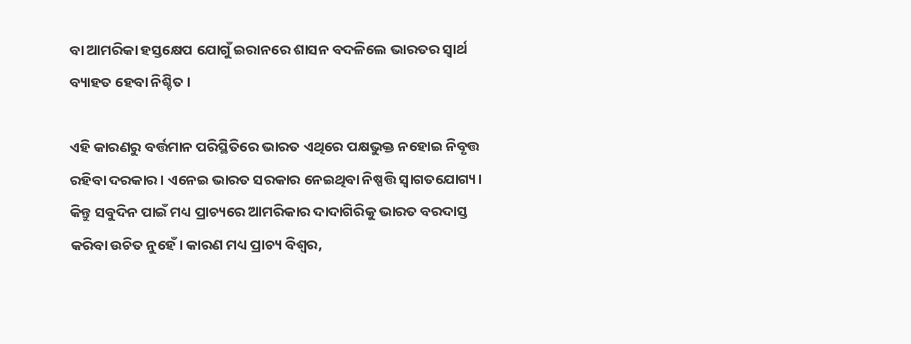ବା ଆମରିକା ହସ୍ତକ୍ଷେପ ଯୋଗୁଁ ଇରାନରେ ଶାସନ ବଦଳିଲେ ଭାରତର ସ୍ୱାର୍ଥ ବ୍ୟାହତ ହେବା ନିଶ୍ଚିତ।

ଏହି କାରଣରୁ ବର୍ତ୍ତମାନ ପରିସ୍ଥିତିରେ ଭାରତ ଏଥିରେ ପକ୍ଷଭୁକ୍ତ ନହୋଇ ନିବୃତ୍ତ ରହିବା ଦରକାର। ଏନେଇ ଭାରତ ସରକାର ନେଇଥିବା ନିଷ୍ପତ୍ତି ସ୍ୱାଗତଯୋଗ୍ୟ। କିନ୍ତୁ ସବୁଦିନ ପାଇଁ ମଧ୍ୟ ପ୍ରାଚ୍ୟରେ ଆମରିକାର ଦାଦାଗିରିକୁ ଭାରତ ବରଦାସ୍ତ କରିବା ଉଚିତ ନୁହେଁ। କାରଣ ମଧ୍ୟ ପ୍ରାଚ୍ୟ ବିଶ୍ୱର,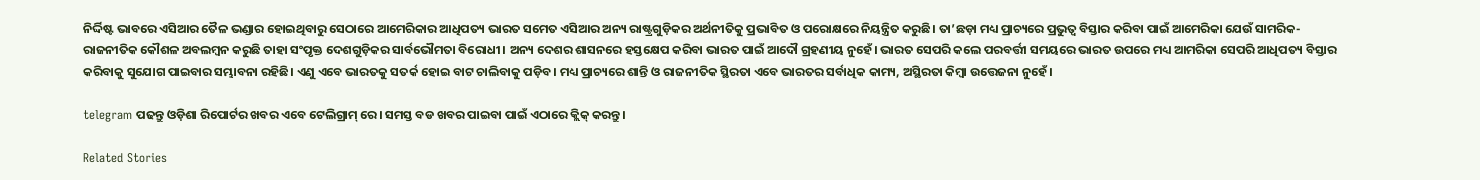ନିର୍ଦ୍ଦିଷ୍ଟ ଭାବରେ ଏସିଆର ତୈଳ ଭଣ୍ଡାର ହୋଇଥିବାରୁ ସେଠାରେ ଆମେରିକାର ଆଧିପତ୍ୟ ଭାରତ ସମେତ ଏସିଆର ଅନ୍ୟ ରାଷ୍ଟ୍ରଗୁଡ଼ିକର ଅର୍ଥନୀତିକୁ ପ୍ରଭାବିତ ଓ ପରୋକ୍ଷରେ ନିୟନ୍ତ୍ରିତ କରୁଛି। ତା’ଛଡ଼ା ମଧ୍ୟ ପ୍ରାଚ୍ୟରେ ପ୍ରଭୁତ୍ୱ ବିସ୍ତାର କରିବା ପାଇଁ ଆମେରିକା ଯେଉଁ ସାମରିକ-ରାଜନୀତିକ କୌଶଳ ଅବଲମ୍ବନ କରୁଛି ତାହା ସଂପୃକ୍ତ ଦେଶଗୁଡ଼ିକର ସାର୍ବଭୌମତା ବିରୋଧୀ। ଅନ୍ୟ ଦେଶର ଶାସନରେ ହସ୍ତକ୍ଷେପ କରିବା ଭାରତ ପାଇଁ ଆଦୌ ଗ୍ରହଣୀୟ ନୁହେଁ। ଭାରତ ସେପରି କଲେ ପରବର୍ତ୍ତୀ ସମୟରେ ଭାରତ ଉପରେ ମଧ୍ୟ ଆମରିକା ସେପରି ଆଧିପତ୍ୟ ବିସ୍ତାର କରିବାକୁ ସୁଯୋଗ ପାଇବାର ସମ୍ଭାବନା ରହିଛି। ଏଣୁ ଏବେ ଭାରତକୁ ସତର୍କ ହୋଇ ବାଟ ଚାଲିବାକୁ ପଡ଼ିବ। ମଧ୍ୟ ପ୍ରାଚ୍ୟରେ ଶାନ୍ତି ଓ ରାଜନୀତିକ ସ୍ଥିରତା ଏବେ ଭାରତର ସର୍ବାଧିକ କାମ୍ୟ, ଅସ୍ଥିରତା କିମ୍ବା ଉତ୍ତେଜନା ନୁହେଁ।

telegram ପଢନ୍ତୁ ଓଡ଼ିଶା ରିପୋର୍ଟର ଖବର ଏବେ ଟେଲିଗ୍ରାମ୍ ରେ। ସମସ୍ତ ବଡ ଖବର ପାଇବା ପାଇଁ ଏଠାରେ କ୍ଲିକ୍ କରନ୍ତୁ।

Related Stories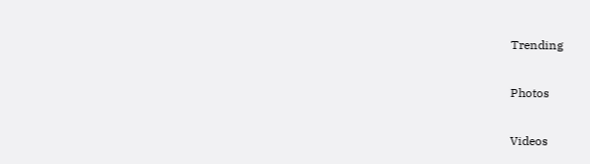Trending

Photos

Videos